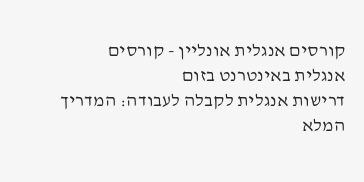קורסים אנגלית אונליין - קורסים אנגלית באינטרנט בזום
דרישות אנגלית לקבלה לעבודה: המדריך המלא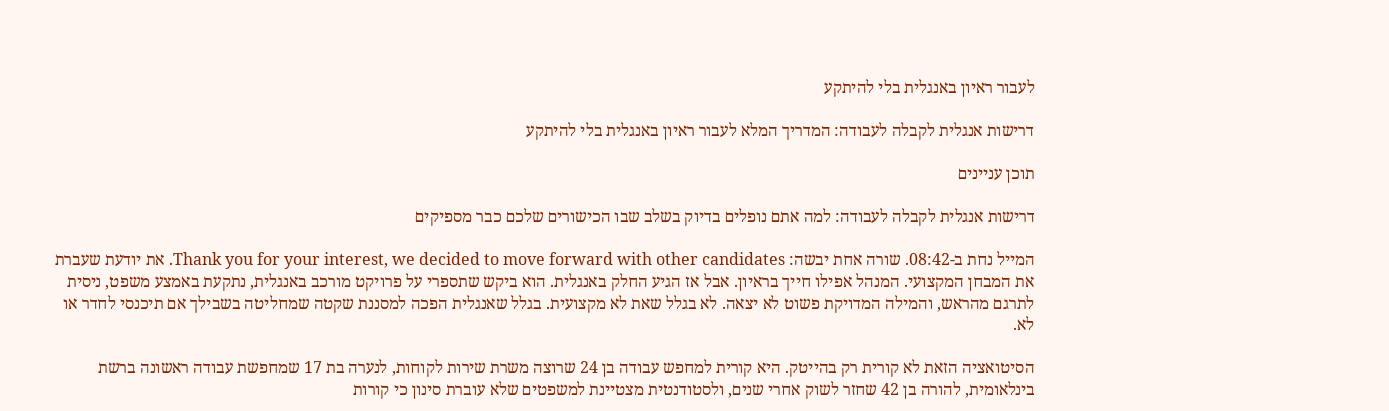לעבור ראיון באנגלית בלי להיתקע

דרישות אנגלית לקבלה לעבודה: המדריך המלא לעבור ראיון באנגלית בלי להיתקע

תוכן עניינים

דרישות אנגלית לקבלה לעבודה: למה אתם נופלים בדיוק בשלב שבו הכישורים שלכם כבר מספיקים

המייל נחת ב-08:42. שורה אחת יבשה: Thank you for your interest, we decided to move forward with other candidates. את יודעת שעברת את המבחן המקצועי. המנהל אפילו חייך בראיון. אבל אז הגיע החלק באנגלית. הוא ביקש שתספרי על פרויקט מורכב באנגלית, נתקעת באמצע משפט, ניסית לתרגם מהראש, והמילה המדויקת פשוט לא יצאה. לא בגלל שאת לא מקצועית. בגלל שאנגלית הפכה למסננת שקטה שמחליטה בשבילך אם תיכנסי לחדר או לא.

הסיטואציה הזאת לא קורית רק בהייטק. היא קורית למחפש עבודה בן 24 שרוצה משרת שירות לקוחות, לנערה בת 17 שמחפשת עבודה ראשונה ברשת בינלאומית, להורה בן 42 שחזר לשוק אחרי שנים, ולסטודנטית מצטיינת למשפטים שלא עוברת סינון כי קורות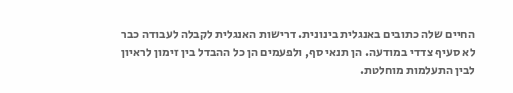החיים שלה כתובים באנגלית בינונית. דרישות האנגלית לקבלה לעבודה כבר לא סעיף צדדי במודעה. הן תנאי סף, ולפעמים הן כל ההבדל בין זימון לראיון לבין התעלמות מוחלטת.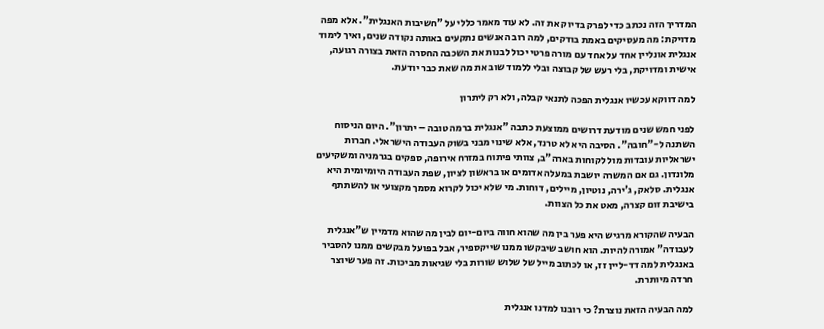המדריך הזה נכתב כדי לפרק בדיוק את זה. לא עוד מאמר כללי על "חשיבות האנגלית". אלא מפה מדויקת: מה מעסיקים באמת בודקים, למה רוב האנשים נתקעים באותה נקודה שנים, ואיך לימוד אנגלית אונליין אחד על אחד עם מורה פרטי יכול לבנות את השכבה החסרה הזאת בצורה רגועה, אישית ומדויקת, בלי רעש של קבוצה ובלי ללמוד שוב את מה שאת כבר יודעת.

למה דווקא עכשיו אנגלית הפכה לתנאי קבלה, ולא רק ליתרון

לפני חמש שנים מודעת דרושים ממוצעת כתבה "אנגלית ברמה טובה – יתרון". היום הניסוח השתנה ל-"חובה". הסיבה היא לא טרנד, אלא שינוי מבני בשוק העבודה הישראלי. חברות ישראליות עובדות מול לקוחות בארה"ב, צוותי פיתוח במזרח אירופה, ספקים בגרמניה ומשקיעים מלונדון. גם אם המשרה יושבת במעלה אדומים או בראשון לציון, שפת העבודה היומיומית היא אנגלית. סלאק, ג'ירה, נוטיון, מיילים, דוחות. מי שלא יכול לקרוא מסמך מקצועי או להשתתף בישיבת זום קצרה, מאט את כל הצוות.

הבעיה שהקורא מרגיש היא פער בין מה שהוא חווה ביום-יום לבין מה שהוא מדמיין ש"אנגלית לעבודה" אמורה להיות. הוא חושב שיבקשו ממנו שייקספיר, אבל בפועל מבקשים ממנו להסביר באנגלית למה דד-ליין זז, או לכתוב מייל של שלוש שורות בלי שגיאות מביכות. זה פער שיוצר חרדה מיותרת.

למה הבעיה הזאת נוצרת? כי רובנו למדנו אנגלית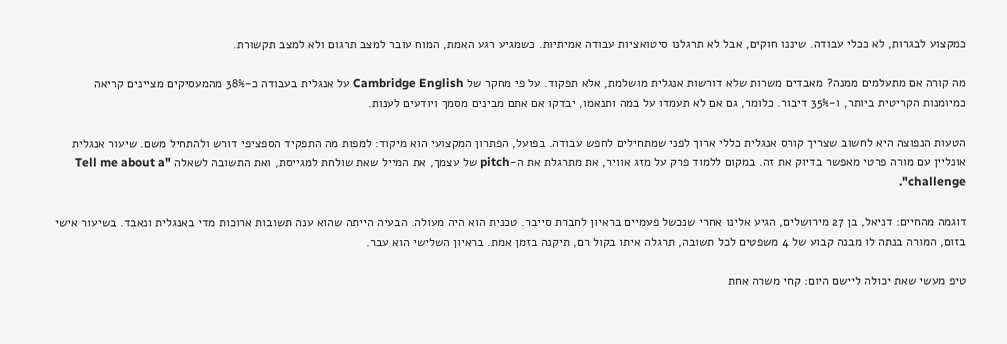כמקצוע לבגרות, לא ככלי עבודה. שיננו חוקים, אבל לא תרגלנו סיטואציות עבודה אמיתיות. כשמגיע רגע האמת, המוח עובר למצב תרגום ולא למצב תקשורת.

מה קורה אם מתעלמים ממנה? מאבדים משרות שלא דורשות אנגלית מושלמת, אלא תפקוד. על פי מחקר של Cambridge English על אנגלית בעבודה כ-38% מהמעסיקים מציינים קריאה כמיומנות הקריטית ביותר, ו-35% דיבור. כלומר, גם אם לא תעמדו על במה ותנאמו, יבדקו אם אתם מבינים מסמך ויודעים לענות.

הטעות הנפוצה היא לחשוב שצריך קורס אנגלית כללי ארוך לפני שמתחילים לחפש עבודה. בפועל, הפתרון המקצועי הוא מיקוד: למפות מה התפקיד הספציפי דורש ולהתחיל משם. שיעור אנגלית אונליין עם מורה פרטי מאפשר בדיוק את זה. במקום ללמוד פרק על מזג אוויר, את מתרגלת את ה-pitch של עצמך, את המייל שאת שולחת למגייסת, ואת התשובה לשאלה "Tell me about a challenge".

דוגמה מהחיים: דניאל, בן 27 מירושלים, הגיע אלינו אחרי שנכשל פעמיים בראיון לחברת סייבר. טכנית הוא היה מעולה. הבעיה הייתה שהוא ענה תשובות ארוכות מדי באנגלית ונאבד. בשיעור אישי בזום, המורה בנתה לו מבנה קבוע של 4 משפטים לכל תשובה, תרגלה איתו בקול רם, תיקנה בזמן אמת. בראיון השלישי הוא עבר.

טיפ מעשי שאת יכולה ליישם היום: קחי משרה אחת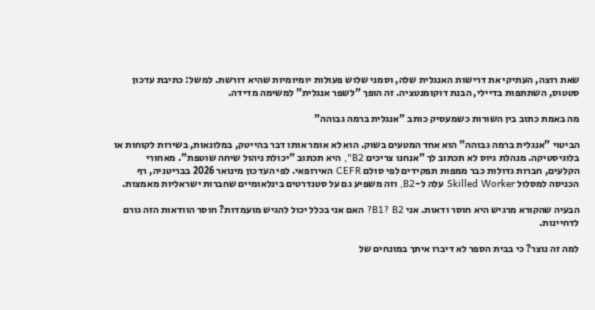שאת רוצה, העתיקי את דרישות האנגלית שלה, וסמני שלוש פעולות יומיומיות שהיא דורשת. למשל: כתיבת עדכון סטטוס, השתתפות בדיילי, הבנת דוקומנטציה. זה הופך "לשפר אנגלית" למשימה מדידה.

מה באמת כתוב בין השורות כשמעסיק כותב "אנגלית ברמה גבוהה"

הביטוי "אנגלית ברמה גבוהה" הוא אחד המטעים בשוק. הוא לא אומר אותו דבר בהייטק, במלונאות, בשירות לקוחות או בלוגיסטיקה. מנהלת גיוס לא תכתוב לך "אנחנו צריכים B2", היא תכתוב "יכולת ניהול שיחה שוטפת". מאחורי הקלעים, חברות גדולות כבר ממפות תפקידים לפי סולם CEFR האירופאי. לפי העדכון מינואר 2026 בבריטניה, רף הכניסה למסלול Skilled Worker עלה ל-B2, וזה משפיע גם על סטנדרטים בינלאומיים שחברות ישראליות מאמצות.

הבעיה שהקורא מרגיש היא חוסר ודאות. אני B1? B2? האם אני בכלל יכול להגיש מועמדות? חוסר הוודאות הזה גורם לדחיינות.

למה זה נוצר? כי בבית הספר לא דיברו איתך במונחים של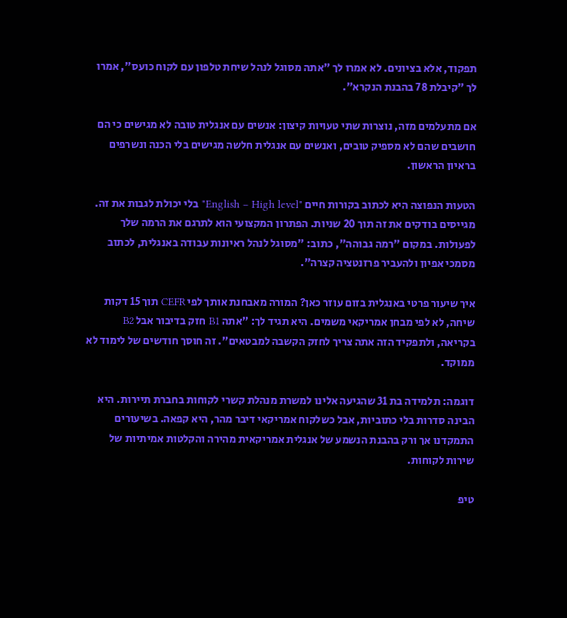תפקוד, אלא בציונים. לא אמרו לך "אתה מסוגל לנהל שיחת טלפון עם לקוח כועס", אמרו לך "קיבלת 78 בהבנת הנקרא".

אם מתעלמים מזה, נוצרות שתי טעויות קיצון: אנשים עם אנגלית טובה לא מגישים כי הם חושבים שהם לא מספיק טובים, ואנשים עם אנגלית חלשה מגישים בלי הכנה ונשרפים בראיון הראשון.

הטעות הנפוצה היא לכתוב בקורות חיים "English – High level" בלי יכולת לגבות את זה. מגייסים בודקים את זה תוך 20 שניות. הפתרון המקצועי הוא לתרגם את הרמה שלך לפעולות. במקום "רמה גבוהה", כתוב: "מסוגל לנהל ראיונות עבודה באנגלית, לכתוב מסמכי אפיון ולהעביר פרזנטציה קצרה".

איך שיעור פרטי באנגלית בזום עוזר כאן? המורה מאבחנת אותך לפי CEFR תוך 15 דקות שיחה, לא לפי מבחן אמריקאי משמים. היא תגיד לך: "אתה B1 חזק בדיבור אבל B2 בקריאה, ולתפקיד הזה אתה צריך לחזק הקשבה למבטאים". זה חוסך חודשים של לימוד לא ממוקד.

דוגמה: תלמידה בת 31 שהגיעה אלינו למשרת מנהלת קשרי לקוחות בחברת תיירות. היא הבינה סדרות בלי כתוביות, אבל כשלקוח אמריקאי דיבר מהר, היא קפאה. בשיעורים התמקדנו אך ורק בהבנת הנשמע של אנגלית אמריקאית מהירה והקלטות אמיתיות של שירות לקוחות.

טיפ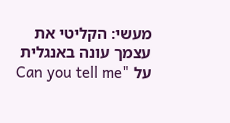מעשי: הקליטי את עצמך עונה באנגלית על "Can you tell me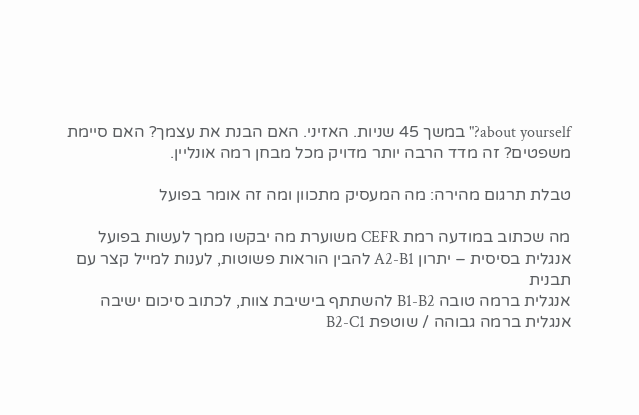about yourself?" במשך 45 שניות. האזיני. האם הבנת את עצמך? האם סיימת משפטים? זה מדד הרבה יותר מדויק מכל מבחן רמה אונליין.

טבלת תרגום מהירה: מה המעסיק מתכוון ומה זה אומר בפועל

מה שכתוב במודעה רמת CEFR משוערת מה יבקשו ממך לעשות בפועל
אנגלית בסיסית – יתרון A2-B1 להבין הוראות פשוטות, לענות למייל קצר עם תבנית
אנגלית ברמה טובה B1-B2 להשתתף בישיבת צוות, לכתוב סיכום ישיבה
אנגלית ברמה גבוהה / שוטפת B2-C1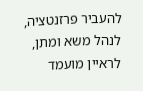להעביר פרזנטציה, לנהל משא ומתן, לראיין מועמד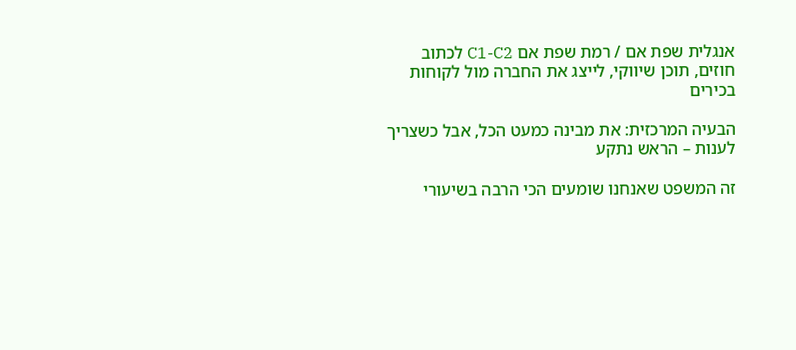אנגלית שפת אם / רמת שפת אם C1-C2 לכתוב חוזים, תוכן שיווקי, לייצג את החברה מול לקוחות בכירים

הבעיה המרכזית: את מבינה כמעט הכל, אבל כשצריך לענות – הראש נתקע

זה המשפט שאנחנו שומעים הכי הרבה בשיעורי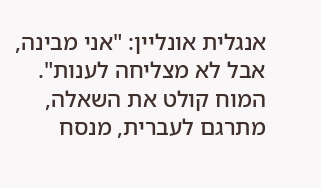אנגלית אונליין: "אני מבינה, אבל לא מצליחה לענות". המוח קולט את השאלה, מתרגם לעברית, מנסח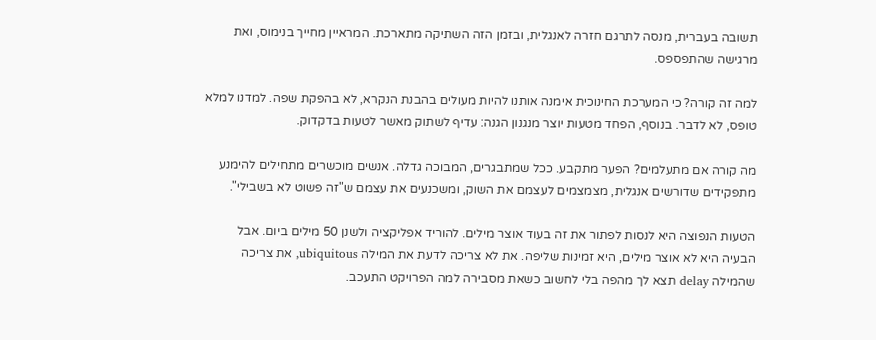תשובה בעברית, מנסה לתרגם חזרה לאנגלית, ובזמן הזה השתיקה מתארכת. המראיין מחייך בנימוס, ואת מרגישה שהתפספס.

למה זה קורה? כי המערכת החינוכית אימנה אותנו להיות מעולים בהבנת הנקרא, לא בהפקת שפה. למדנו למלא טופס, לא לדבר. בנוסף, הפחד מטעות יוצר מנגנון הגנה: עדיף לשתוק מאשר לטעות בדקדוק.

מה קורה אם מתעלמים? הפער מתקבע. ככל שמתבגרים, המבוכה גדלה. אנשים מוכשרים מתחילים להימנע מתפקידים שדורשים אנגלית, מצמצמים לעצמם את השוק, ומשכנעים את עצמם ש"זה פשוט לא בשבילי".

הטעות הנפוצה היא לנסות לפתור את זה בעוד אוצר מילים. להוריד אפליקציה ולשנן 50 מילים ביום. אבל הבעיה היא לא אוצר מילים, היא זמינות שליפה. את לא צריכה לדעת את המילה ubiquitous, את צריכה שהמילה delay תצא לך מהפה בלי לחשוב כשאת מסבירה למה הפרויקט התעכב.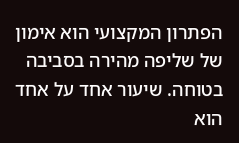הפתרון המקצועי הוא אימון של שליפה מהירה בסביבה בטוחה. שיעור אחד על אחד הוא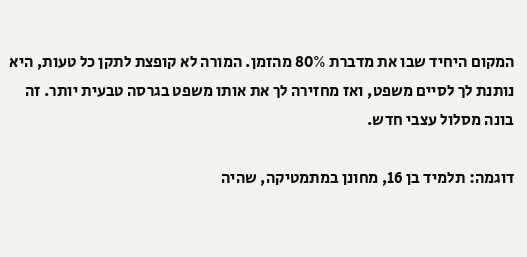המקום היחיד שבו את מדברת 80% מהזמן. המורה לא קופצת לתקן כל טעות, היא נותנת לך לסיים משפט, ואז מחזירה לך את אותו משפט בגרסה טבעית יותר. זה בונה מסלול עצבי חדש.

דוגמה: תלמיד בן 16, מחונן במתמטיקה, שהיה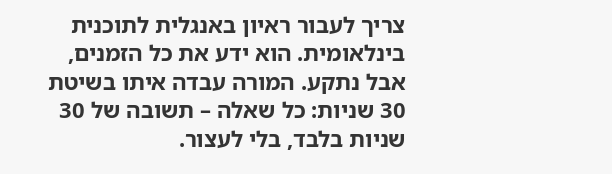צריך לעבור ראיון באנגלית לתוכנית בינלאומית. הוא ידע את כל הזמנים, אבל נתקע. המורה עבדה איתו בשיטת 30 שניות: כל שאלה – תשובה של 30 שניות בלבד, בלי לעצור.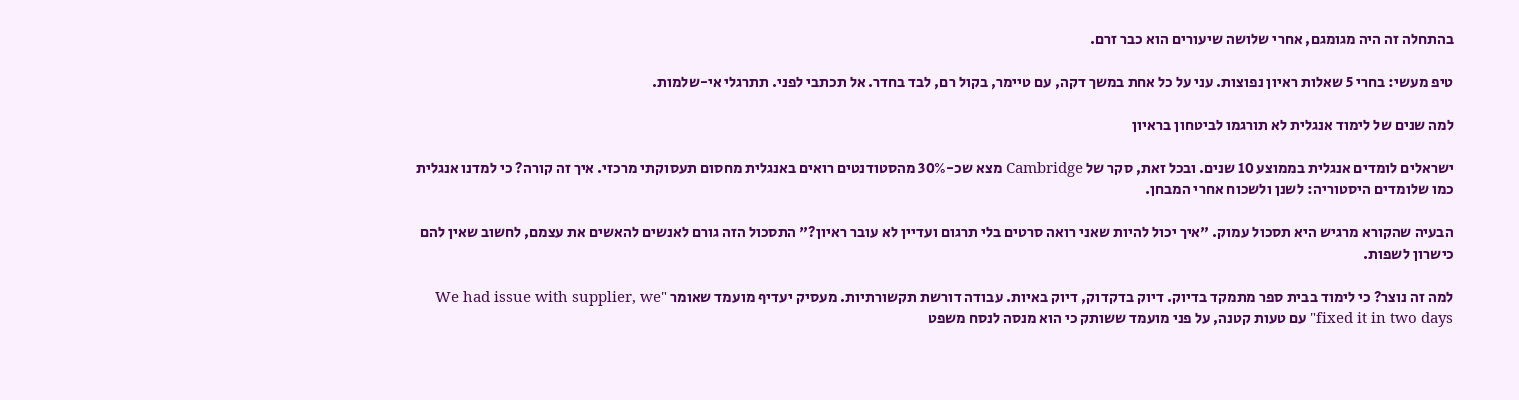בהתחלה זה היה מגומגם, אחרי שלושה שיעורים הוא כבר זרם.

טיפ מעשי: בחרי 5 שאלות ראיון נפוצות. עני על כל אחת במשך דקה, עם טיימר, בקול רם, לבד בחדר. אל תכתבי לפני. תתרגלי אי-שלמות.

למה שנים של לימוד אנגלית לא תורגמו לביטחון בראיון

ישראלים לומדים אנגלית בממוצע 10 שנים. ובכל זאת, סקר של Cambridge מצא שכ-30% מהסטודנטים רואים באנגלית מחסום תעסוקתי מרכזי. איך זה קורה? כי למדנו אנגלית כמו שלומדים היסטוריה: לשנן ולשכוח אחרי המבחן.

הבעיה שהקורא מרגיש היא תסכול עמוק. "איך יכול להיות שאני רואה סרטים בלי תרגום ועדיין לא עובר ראיון?" התסכול הזה גורם לאנשים להאשים את עצמם, לחשוב שאין להם כישרון לשפות.

למה זה נוצר? כי לימוד בבית ספר מתמקד בדיוק. דיוק בדקדוק, דיוק באיות. עבודה דורשת תקשורתיות. מעסיק יעדיף מועמד שאומר "We had issue with supplier, we fixed it in two days" עם טעות קטנה, על פני מועמד ששותק כי הוא מנסה לנסח משפט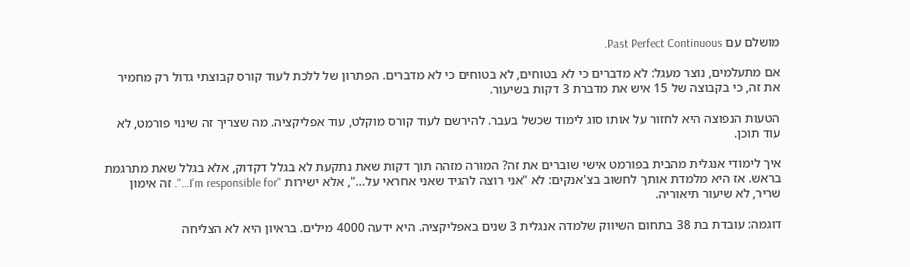מושלם עם Past Perfect Continuous.

אם מתעלמים, נוצר מעגל: לא מדברים כי לא בטוחים, לא בטוחים כי לא מדברים. הפתרון של ללכת לעוד קורס קבוצתי גדול רק מחמיר את זה, כי בקבוצה של 15 איש את מדברת 3 דקות בשיעור.

הטעות הנפוצה היא לחזור על אותו סוג לימוד שכשל בעבר. להירשם לעוד קורס מוקלט, עוד אפליקציה. מה שצריך זה שינוי פורמט, לא עוד תוכן.

איך לימודי אנגלית מהבית בפורמט אישי שוברים את זה? המורה מזהה תוך דקות שאת נתקעת לא בגלל דקדוק, אלא בגלל שאת מתרגמת בראש. אז היא מלמדת אותך לחשוב בצ'אנקים: לא "אני רוצה להגיד שאני אחראי על…", אלא ישירות "I'm responsible for…". זה אימון שריר, לא שיעור תיאוריה.

דוגמה: עובדת בת 38 בתחום השיווק שלמדה אנגלית 3 שנים באפליקציה. היא ידעה 4000 מילים. בראיון היא לא הצליחה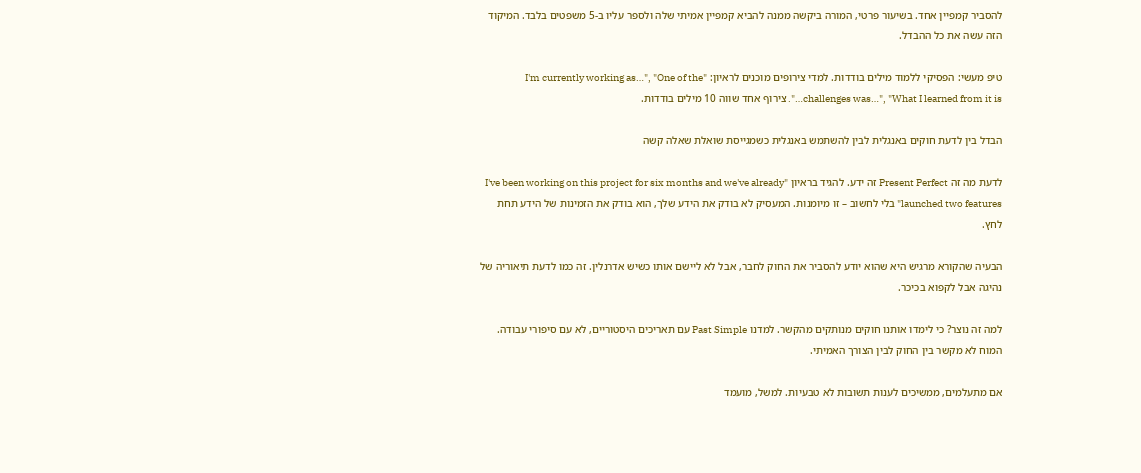להסביר קמפיין אחד. בשיעור פרטי, המורה ביקשה ממנה להביא קמפיין אמיתי שלה ולספר עליו ב-5 משפטים בלבד. המיקוד הזה עשה את כל ההבדל.

טיפ מעשי: הפסיקי ללמוד מילים בודדות. למדי צירופים מוכנים לראיון: "I'm currently working as…", "One of the challenges was…", "What I learned from it is…". צירוף אחד שווה 10 מילים בודדות.

הבדל בין לדעת חוקים באנגלית לבין להשתמש באנגלית כשמגייסת שואלת שאלה קשה

לדעת מה זה Present Perfect זה ידע. להגיד בראיון "I've been working on this project for six months and we've already launched two features" בלי לחשוב – זו מיומנות. המעסיק לא בודק את הידע שלך, הוא בודק את הזמינות של הידע תחת לחץ.

הבעיה שהקורא מרגיש היא שהוא יודע להסביר את החוק לחבר, אבל לא ליישם אותו כשיש אדרנלין. זה כמו לדעת תיאוריה של נהיגה אבל לקפוא בכיכר.

למה זה נוצר? כי לימדו אותנו חוקים מנותקים מהקשר. למדנו Past Simple עם תאריכים היסטוריים, לא עם סיפורי עבודה. המוח לא מקשר בין החוק לבין הצורך האמיתי.

אם מתעלמים, ממשיכים לענות תשובות לא טבעיות. למשל, מועמד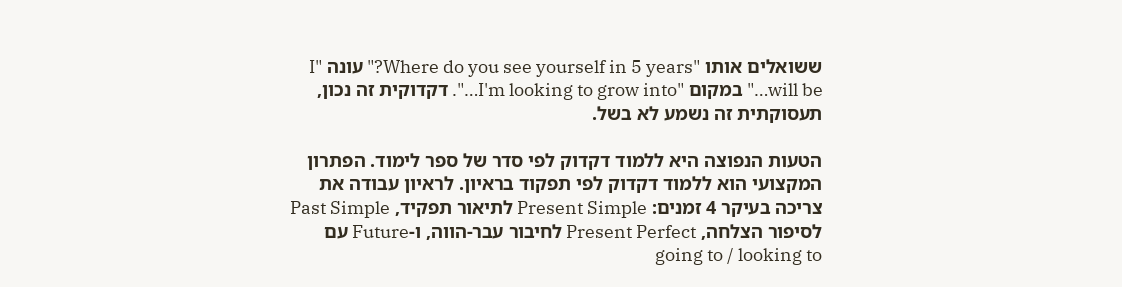ששואלים אותו "Where do you see yourself in 5 years?" עונה "I will be…" במקום "I'm looking to grow into…". דקדוקית זה נכון, תעסוקתית זה נשמע לא בשל.

הטעות הנפוצה היא ללמוד דקדוק לפי סדר של ספר לימוד. הפתרון המקצועי הוא ללמוד דקדוק לפי תפקוד בראיון. לראיון עבודה את צריכה בעיקר 4 זמנים: Present Simple לתיאור תפקיד, Past Simple לסיפור הצלחה, Present Perfect לחיבור עבר-הווה, ו-Future עם going to / looking to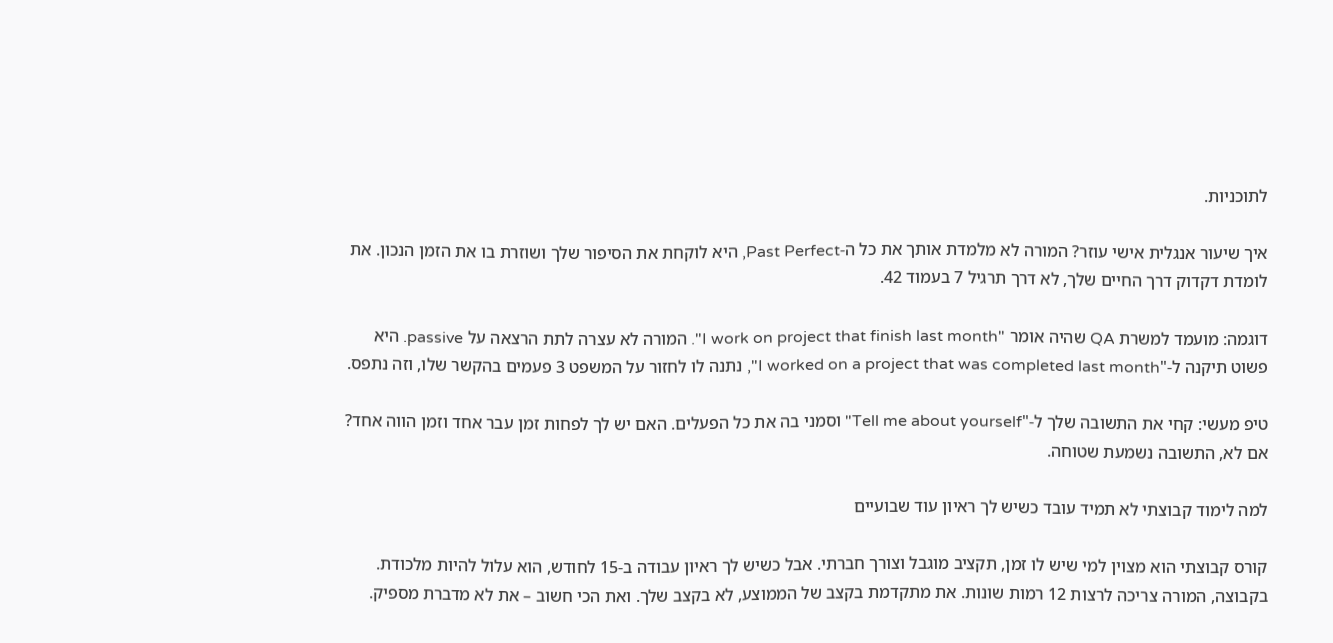לתוכניות.

איך שיעור אנגלית אישי עוזר? המורה לא מלמדת אותך את כל ה-Past Perfect, היא לוקחת את הסיפור שלך ושוזרת בו את הזמן הנכון. את לומדת דקדוק דרך החיים שלך, לא דרך תרגיל 7 בעמוד 42.

דוגמה: מועמד למשרת QA שהיה אומר "I work on project that finish last month". המורה לא עצרה לתת הרצאה על passive. היא פשוט תיקנה ל-"I worked on a project that was completed last month", נתנה לו לחזור על המשפט 3 פעמים בהקשר שלו, וזה נתפס.

טיפ מעשי: קחי את התשובה שלך ל-"Tell me about yourself" וסמני בה את כל הפעלים. האם יש לך לפחות זמן עבר אחד וזמן הווה אחד? אם לא, התשובה נשמעת שטוחה.

למה לימוד קבוצתי לא תמיד עובד כשיש לך ראיון עוד שבועיים

קורס קבוצתי הוא מצוין למי שיש לו זמן, תקציב מוגבל וצורך חברתי. אבל כשיש לך ראיון עבודה ב-15 לחודש, הוא עלול להיות מלכודת. בקבוצה, המורה צריכה לרצות 12 רמות שונות. את מתקדמת בקצב של הממוצע, לא בקצב שלך. ואת הכי חשוב – את לא מדברת מספיק.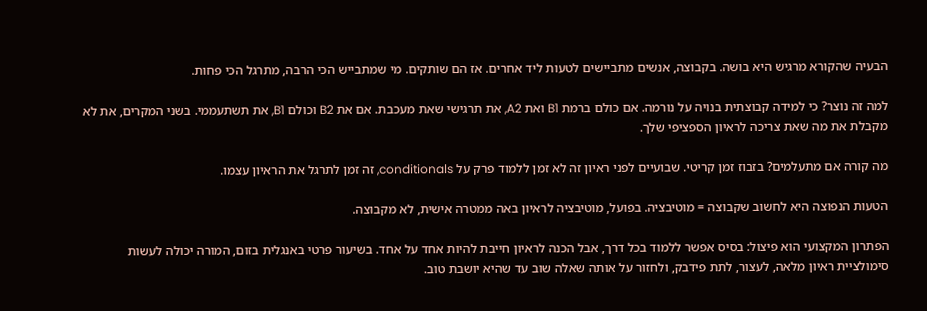הבעיה שהקורא מרגיש היא בושה. בקבוצה, אנשים מתביישים לטעות ליד אחרים. אז הם שותקים. מי שמתבייש הכי הרבה, מתרגל הכי פחות.

למה זה נוצר? כי למידה קבוצתית בנויה על נורמה. אם כולם ברמת B1 ואת A2, את תרגישי שאת מעכבת. אם את B2 וכולם B1, את תשתעממי. בשני המקרים, את לא מקבלת את מה שאת צריכה לראיון הספציפי שלך.

מה קורה אם מתעלמים? בזבוז זמן קריטי. שבועיים לפני ראיון זה לא זמן ללמוד פרק על conditionals, זה זמן לתרגל את הראיון עצמו.

הטעות הנפוצה היא לחשוב שקבוצה = מוטיבציה. בפועל, מוטיבציה לראיון באה ממטרה אישית, לא מקבוצה.

הפתרון המקצועי הוא פיצול: בסיס אפשר ללמוד בכל דרך, אבל הכנה לראיון חייבת להיות אחד על אחד. בשיעור פרטי באנגלית בזום, המורה יכולה לעשות סימולציית ראיון מלאה, לעצור, לתת פידבק, ולחזור על אותה שאלה שוב עד שהיא יושבת טוב.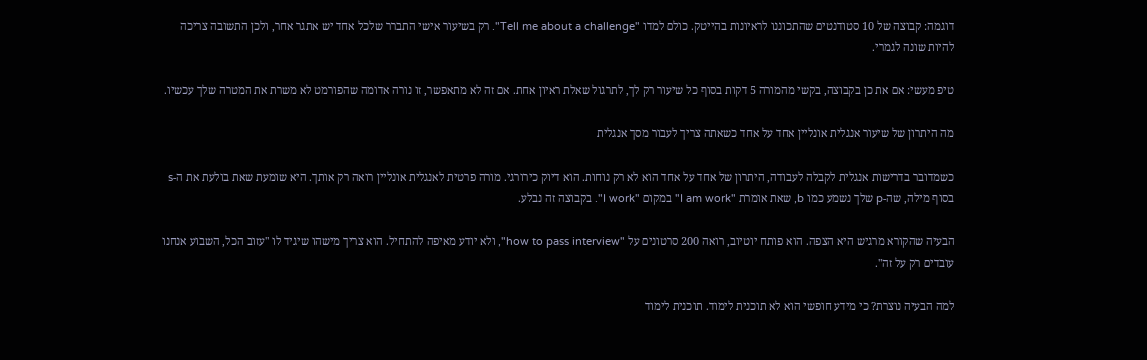דוגמה: קבוצה של 10 סטודנטים שהתכוננו לראיונות בהייטק. כולם למדו "Tell me about a challenge". רק בשיעור אישי התברר שלכל אחד יש אתגר אחר, ולכן התשובה צריכה להיות שונה לגמרי.

טיפ מעשי: אם את כן בקבוצה, בקשי מהמורה 5 דקות בסוף כל שיעור רק לך, לתרגול שאלת ראיון אחת. אם זה לא מתאפשר, זו נורה אדומה שהפורמט לא משרת את המטרה שלך עכשיו.

מה היתרון של שיעור אנגלית אונליין אחד על אחד כשאתה צריך לעבור מסך אנגלית

כשמדובר בדרישות אנגלית לקבלה לעבודה, היתרון של אחד על אחד הוא לא רק נוחות. הוא דיוק כירורגי. מורה פרטית לאנגלית אונליין רואה רק אותך. היא שומעת שאת בולעת את ה-s בסוף מילה, שה-p שלך נשמע כמו b, שאת אומרת "I am work" במקום "I work". בקבוצה זה נבלע.

הבעיה שהקורא מרגיש היא הצפה. הוא פותח יוטיוב, רואה 200 סרטונים על "how to pass interview", ולא יודע מאיפה להתחיל. הוא צריך מישהו שיגיד לו "עזוב הכל, השבוע אנחנו עובדים רק על זה".

למה הבעיה נוצרת? כי מידע חופשי הוא לא תוכנית לימוד. תוכנית לימוד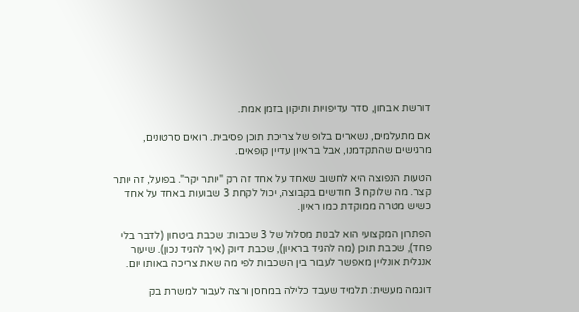דורשת אבחון, סדר עדיפויות ותיקון בזמן אמת.

אם מתעלמים, נשארים בלופ של צריכת תוכן פסיבית. רואים סרטונים, מרגישים שהתקדמנו, אבל בראיון עדיין קופאים.

הטעות הנפוצה היא לחשוב שאחד על אחד זה רק "יותר יקר". בפועל, זה יותר קצר. מה שלוקח 3 חודשים בקבוצה, יכול לקחת 3 שבועות באחד על אחד כשיש מטרה ממוקדת כמו ראיון.

הפתרון המקצועי הוא לבנות מסלול של 3 שכבות: שכבת ביטחון (לדבר בלי פחד), שכבת תוכן (מה להגיד בראיון), שכבת דיוק (איך להגיד נכון). שיעור אנגלית אונליין מאפשר לעבור בין השכבות לפי מה שאת צריכה באותו יום.

דוגמה מעשית: תלמיד שעבד כלילה במחסן ורצה לעבור למשרת בק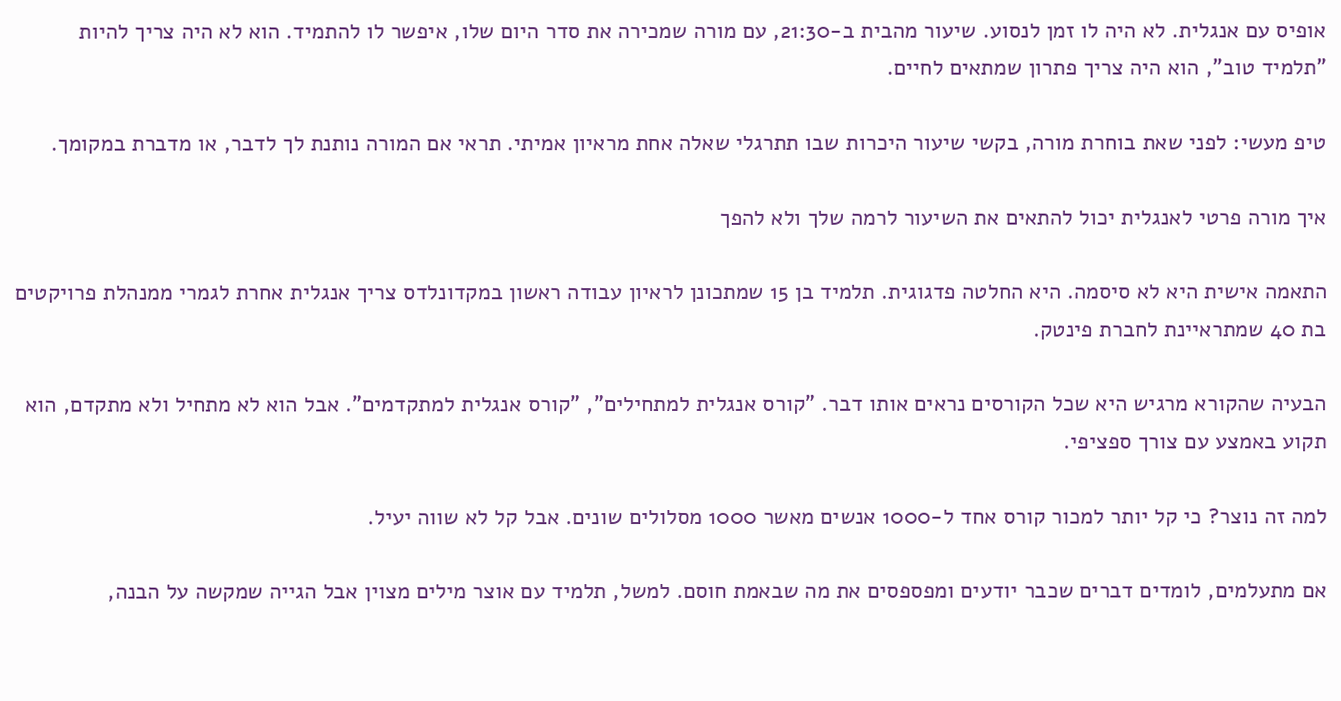אופיס עם אנגלית. לא היה לו זמן לנסוע. שיעור מהבית ב-21:30, עם מורה שמכירה את סדר היום שלו, איפשר לו להתמיד. הוא לא היה צריך להיות "תלמיד טוב", הוא היה צריך פתרון שמתאים לחיים.

טיפ מעשי: לפני שאת בוחרת מורה, בקשי שיעור היכרות שבו תתרגלי שאלה אחת מראיון אמיתי. תראי אם המורה נותנת לך לדבר, או מדברת במקומך.

איך מורה פרטי לאנגלית יכול להתאים את השיעור לרמה שלך ולא להפך

התאמה אישית היא לא סיסמה. היא החלטה פדגוגית. תלמיד בן 15 שמתכונן לראיון עבודה ראשון במקדונלדס צריך אנגלית אחרת לגמרי ממנהלת פרויקטים בת 40 שמתראיינת לחברת פינטק.

הבעיה שהקורא מרגיש היא שכל הקורסים נראים אותו דבר. "קורס אנגלית למתחילים", "קורס אנגלית למתקדמים". אבל הוא לא מתחיל ולא מתקדם, הוא תקוע באמצע עם צורך ספציפי.

למה זה נוצר? כי קל יותר למכור קורס אחד ל-1000 אנשים מאשר 1000 מסלולים שונים. אבל קל לא שווה יעיל.

אם מתעלמים, לומדים דברים שכבר יודעים ומפספסים את מה שבאמת חוסם. למשל, תלמיד עם אוצר מילים מצוין אבל הגייה שמקשה על הבנה,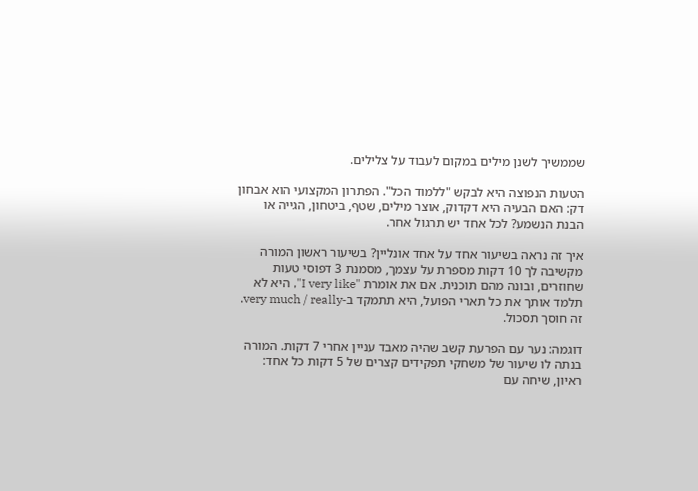שממשיך לשנן מילים במקום לעבוד על צלילים.

הטעות הנפוצה היא לבקש "ללמוד הכל". הפתרון המקצועי הוא אבחון דק: האם הבעיה היא דקדוק, אוצר מילים, שטף, ביטחון, הגייה או הבנת הנשמע? לכל אחד יש תרגול אחר.

איך זה נראה בשיעור אחד על אחד אונליין? בשיעור ראשון המורה מקשיבה לך 10 דקות מספרת על עצמך, מסמנת 3 דפוסי טעות שחוזרים, ובונה מהם תוכנית. אם את אומרת "I very like", היא לא תלמד אותך את כל תארי הפועל, היא תתמקד ב-very much / really. זה חוסך תסכול.

דוגמה: נער עם הפרעת קשב שהיה מאבד עניין אחרי 7 דקות. המורה בנתה לו שיעור של משחקי תפקידים קצרים של 5 דקות כל אחד: ראיון, שיחה עם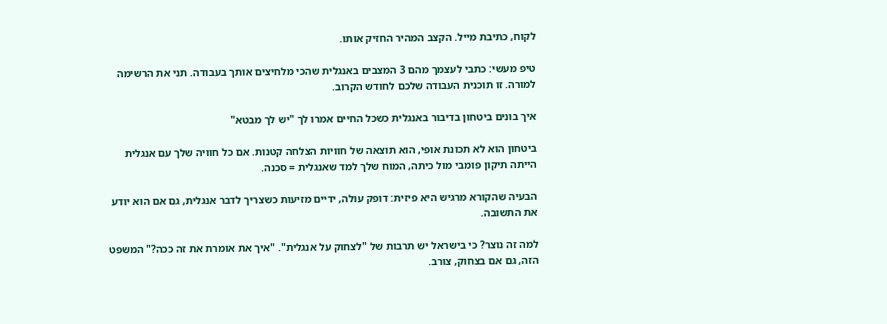לקוח, כתיבת מייל. הקצב המהיר החזיק אותו.

טיפ מעשי: כתבי לעצמך מהם 3 המצבים באנגלית שהכי מלחיצים אותך בעבודה. תני את הרשימה למורה. זו תוכנית העבודה שלכם לחודש הקרוב.

איך בונים ביטחון בדיבור באנגלית כשכל החיים אמרו לך "יש לך מבטא"

ביטחון הוא לא תכונת אופי, הוא תוצאה של חוויות הצלחה קטנות. אם כל חוויה שלך עם אנגלית הייתה תיקון פומבי מול כיתה, המוח שלך למד שאנגלית = סכנה.

הבעיה שהקורא מרגיש היא פיזית: דופק עולה, ידיים מזיעות כשצריך לדבר אנגלית, גם אם הוא יודע את התשובה.

למה זה נוצר? כי בישראל יש תרבות של "לצחוק על אנגלית". "איך את אומרת את זה ככה?" המשפט הזה, גם אם בצחוק, צורב.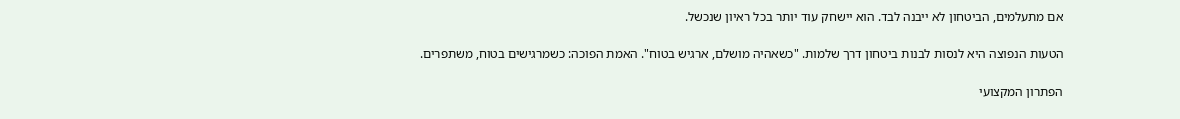אם מתעלמים, הביטחון לא ייבנה לבד. הוא יישחק עוד יותר בכל ראיון שנכשל.

הטעות הנפוצה היא לנסות לבנות ביטחון דרך שלמות. "כשאהיה מושלם, ארגיש בטוח". האמת הפוכה: כשמרגישים בטוח, משתפרים.

הפתרון המקצועי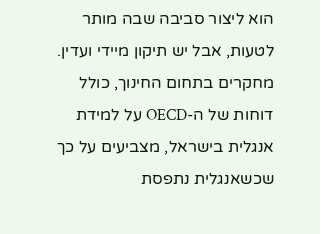הוא ליצור סביבה שבה מותר לטעות, אבל יש תיקון מיידי ועדין. מחקרים בתחום החינוך, כולל דוחות של ה-OECD על למידת אנגלית בישראל, מצביעים על כך שכשאנגלית נתפסת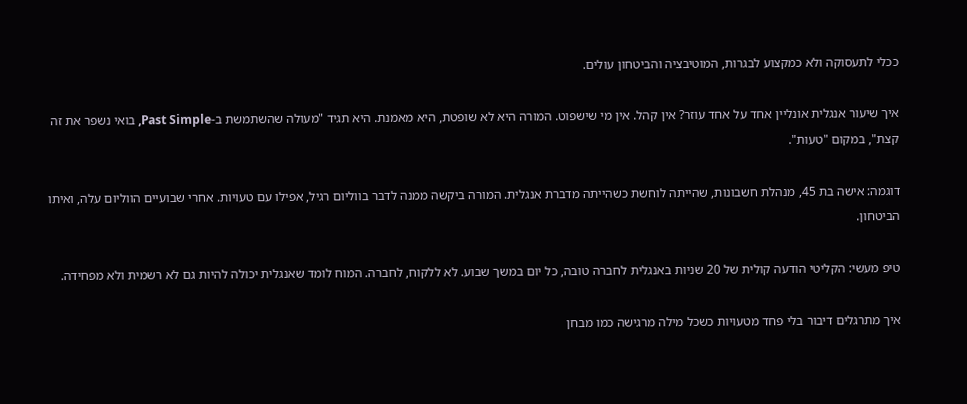ככלי לתעסוקה ולא כמקצוע לבגרות, המוטיבציה והביטחון עולים.

איך שיעור אנגלית אונליין אחד על אחד עוזר? אין קהל. אין מי שישפוט. המורה היא לא שופטת, היא מאמנת. היא תגיד "מעולה שהשתמשת ב-Past Simple, בואי נשפר את זה קצת", במקום "טעות".

דוגמה: אישה בת 45, מנהלת חשבונות, שהייתה לוחשת כשהייתה מדברת אנגלית. המורה ביקשה ממנה לדבר בווליום רגיל, אפילו עם טעויות. אחרי שבועיים הווליום עלה, ואיתו הביטחון.

טיפ מעשי: הקליטי הודעה קולית של 20 שניות באנגלית לחברה טובה, כל יום במשך שבוע. לא ללקוח, לחברה. המוח לומד שאנגלית יכולה להיות גם לא רשמית ולא מפחידה.

איך מתרגלים דיבור בלי פחד מטעויות כשכל מילה מרגישה כמו מבחן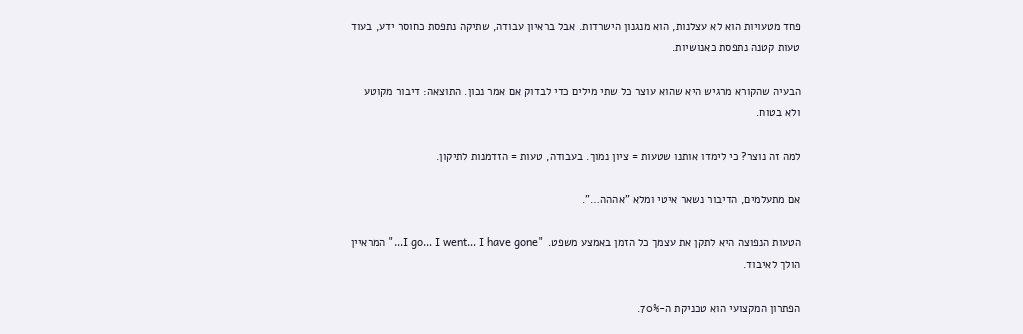פחד מטעויות הוא לא עצלנות, הוא מנגנון הישרדות. אבל בראיון עבודה, שתיקה נתפסת כחוסר ידע, בעוד טעות קטנה נתפסת כאנושיות.

הבעיה שהקורא מרגיש היא שהוא עוצר כל שתי מילים כדי לבדוק אם אמר נכון. התוצאה: דיבור מקוטע ולא בטוח.

למה זה נוצר? כי לימדו אותנו שטעות = ציון נמוך. בעבודה, טעות = הזדמנות לתיקון.

אם מתעלמים, הדיבור נשאר איטי ומלא "אההה…".

הטעות הנפוצה היא לתקן את עצמך כל הזמן באמצע משפט. "I go… I went… I have gone…" המראיין הולך לאיבוד.

הפתרון המקצועי הוא טכניקת ה-70%.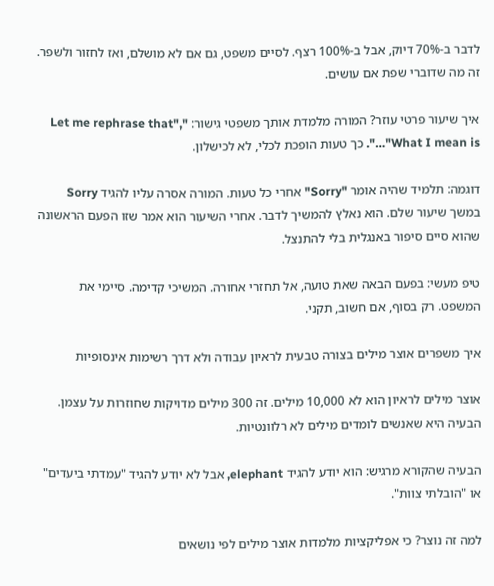לדבר ב-70% דיוק, אבל ב-100% רצף. לסיים משפט, גם אם לא מושלם, ואז לחזור ולשפר. זה מה שדוברי שפת אם עושים.

איך שיעור פרטי עוזר? המורה מלמדת אותך משפטי גישור: "Let me rephrase that", "What I mean is…". כך טעות הופכת לכלי, לא לכישלון.

דוגמה: תלמיד שהיה אומר "Sorry" אחרי כל טעות. המורה אסרה עליו להגיד Sorry במשך שיעור שלם. הוא נאלץ להמשיך לדבר. אחרי השיעור הוא אמר שזו הפעם הראשונה שהוא סיים סיפור באנגלית בלי להתנצל.

טיפ מעשי: בפעם הבאה שאת טועה, אל תחזרי אחורה. המשיכי קדימה. סיימי את המשפט. רק בסוף, אם חשוב, תקני.

איך משפרים אוצר מילים בצורה טבעית לראיון עבודה ולא דרך רשימות אינסופיות

אוצר מילים לראיון הוא לא 10,000 מילים. זה 300 מילים מדויקות שחוזרות על עצמן. הבעיה היא שאנשים לומדים מילים לא רלוונטיות.

הבעיה שהקורא מרגיש: הוא יודע להגיד elephant, אבל לא יודע להגיד "עמדתי ביעדים" או "הובלתי צוות".

למה זה נוצר? כי אפליקציות מלמדות אוצר מילים לפי נושאים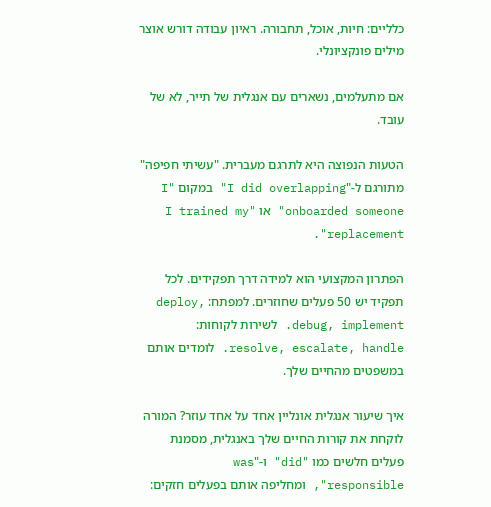כלליים: חיות, אוכל, תחבורה. ראיון עבודה דורש אוצר מילים פונקציונלי.

אם מתעלמים, נשארים עם אנגלית של תייר, לא של עובד.

הטעות הנפוצה היא לתרגם מעברית. "עשיתי חפיפה" מתורגם ל-"I did overlapping" במקום "I onboarded someone" או "I trained my replacement".

הפתרון המקצועי הוא למידה דרך תפקידים. לכל תפקיד יש 50 פעלים שחוזרים. למפתח: deploy, debug, implement. לשירות לקוחות: resolve, escalate, handle. לומדים אותם במשפטים מהחיים שלך.

איך שיעור אנגלית אונליין אחד על אחד עוזר? המורה לוקחת את קורות החיים שלך באנגלית, מסמנת פעלים חלשים כמו "did" ו-"was responsible", ומחליפה אותם בפעלים חזקים: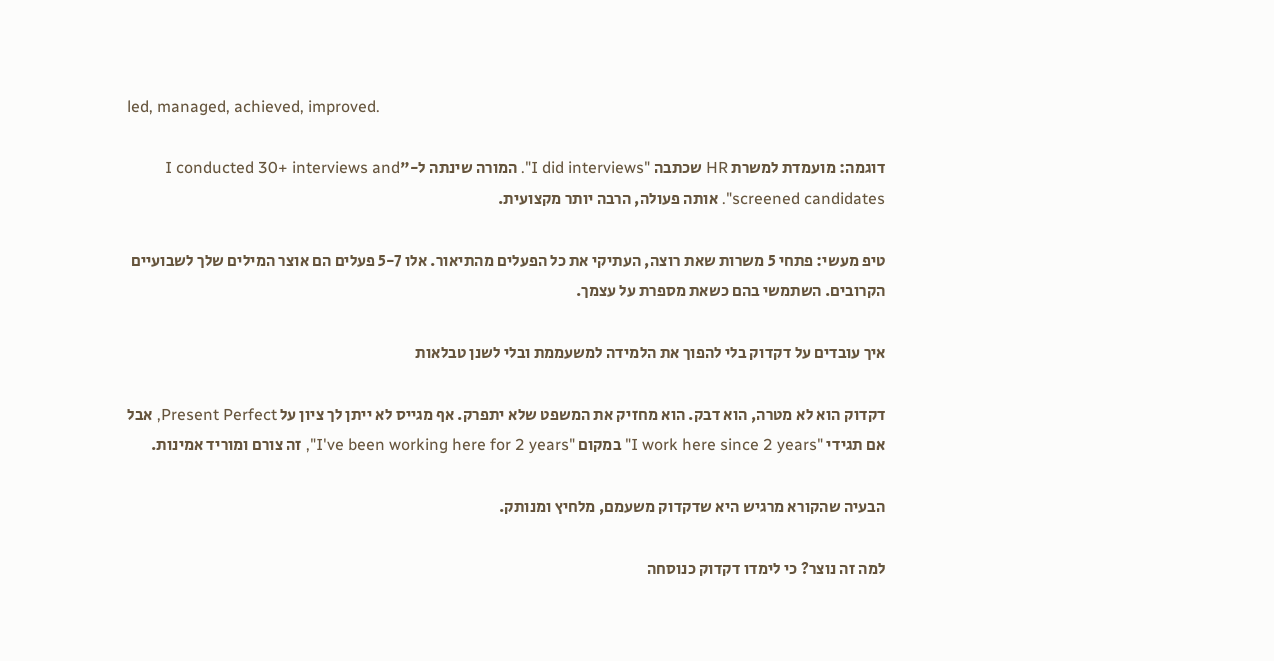led, managed, achieved, improved.

דוגמה: מועמדת למשרת HR שכתבה "I did interviews". המורה שינתה ל-"I conducted 30+ interviews and screened candidates". אותה פעולה, הרבה יותר מקצועית.

טיפ מעשי: פתחי 5 משרות שאת רוצה, העתיקי את כל הפעלים מהתיאור. אלו 5-7 פעלים הם אוצר המילים שלך לשבועיים הקרובים. השתמשי בהם כשאת מספרת על עצמך.

איך עובדים על דקדוק בלי להפוך את הלמידה למשעממת ובלי לשנן טבלאות

דקדוק הוא לא מטרה, הוא דבק. הוא מחזיק את המשפט שלא יתפרק. אף מגייס לא ייתן לך ציון על Present Perfect, אבל אם תגידי "I work here since 2 years" במקום "I've been working here for 2 years", זה צורם ומוריד אמינות.

הבעיה שהקורא מרגיש היא שדקדוק משעמם, מלחיץ ומנותק.

למה זה נוצר? כי לימדו דקדוק כנוסחה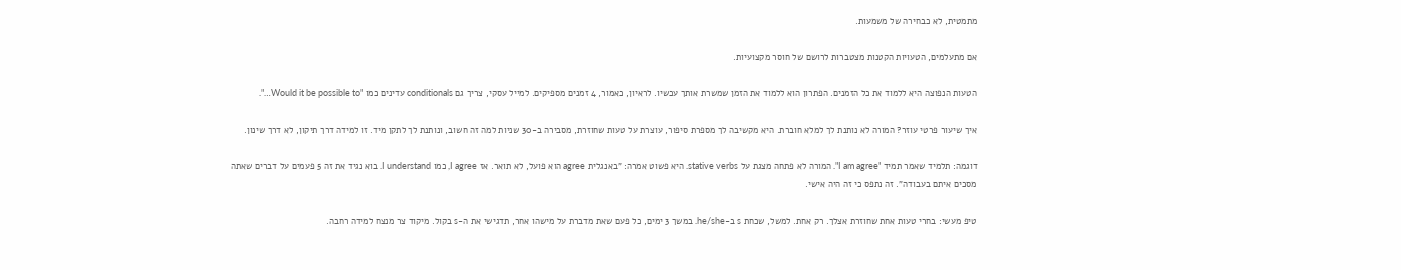מתמטית, לא כבחירה של משמעות.

אם מתעלמים, הטעויות הקטנות מצטברות לרושם של חוסר מקצועיות.

הטעות הנפוצה היא ללמוד את כל הזמנים. הפתרון הוא ללמוד את הזמן שמשרת אותך עכשיו. לראיון, כאמור, 4 זמנים מספיקים. למייל עסקי, צריך גם conditionals עדינים כמו "Would it be possible to…".

איך שיעור פרטי עוזר? המורה לא נותנת לך למלא חוברת. היא מקשיבה לך מספרת סיפור, עוצרת על טעות שחוזרת, מסבירה ב-30 שניות למה זה חשוב, ונותנת לך לתקן מיד. זו למידה דרך תיקון, לא דרך שינון.

דוגמה: תלמיד שאמר תמיד "I am agree". המורה לא פתחה מצגת על stative verbs. היא פשוט אמרה: "באנגלית agree הוא פועל, לא תואר. אז I agree, כמו I understand. בוא נגיד את זה 5 פעמים על דברים שאתה מסכים איתם בעבודה". זה נתפס כי זה היה אישי.

טיפ מעשי: בחרי טעות אחת שחוזרת אצלך. רק אחת. למשל, שכחת s ב-he/she. במשך 3 ימים, כל פעם שאת מדברת על מישהו אחר, תדגישי את ה-s בקול. מיקוד צר מנצח למידה רחבה.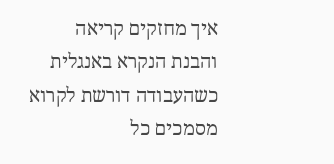איך מחזקים קריאה והבנת הנקרא באנגלית כשהעבודה דורשת לקרוא מסמכים כל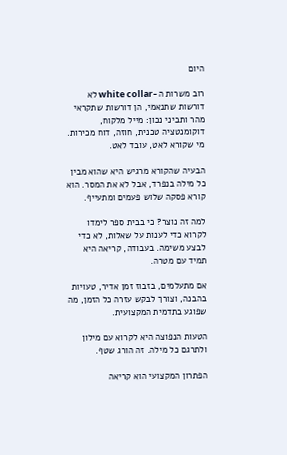היום

רוב משרות ה-white collar לא דורשות שתנאמי, הן דורשות שתקראי מהר ותביני נכון: מייל מלקוח, דוקומנטציה טכנית, חוזה, דוח מכירות. מי שקורא לאט, עובד לאט.

הבעיה שהקורא מרגיש היא שהוא מבין כל מילה בנפרד, אבל לא את המסר. הוא קורא פסקה שלוש פעמים ומתעייף.

למה זה נוצר? כי בבית ספר לימדו לקרוא כדי לענות על שאלות, לא כדי לבצע משימה. בעבודה, קריאה היא תמיד עם מטרה.

אם מתעלמים, בזבוז זמן אדיר, טעויות בהבנה, וצורך לבקש עזרה כל הזמן, מה שפוגע בתדמית המקצועית.

הטעות הנפוצה היא לקרוא עם מילון ולתרגם כל מילה. זה הורג שטף.

הפתרון המקצועי הוא קריאה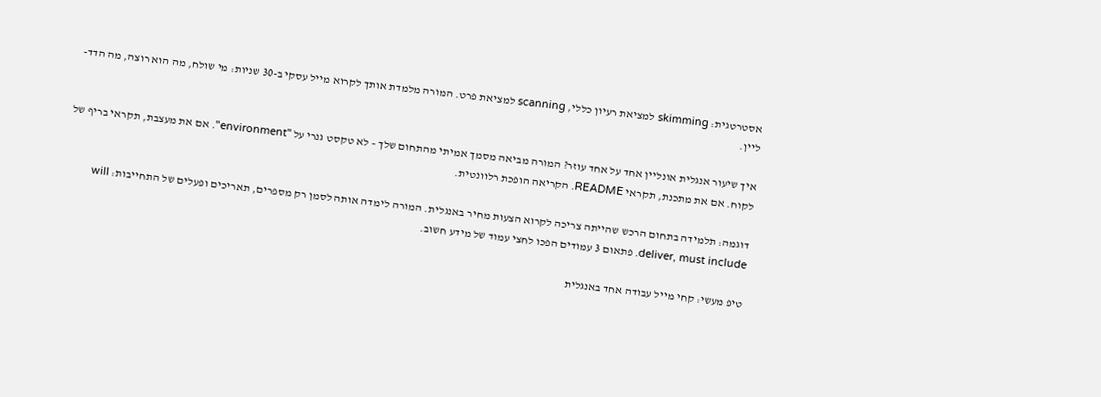אסטרטגית: skimming למציאת רעיון כללי, scanning למציאת פרט. המורה מלמדת אותך לקרוא מייל עסקי ב-30 שניות: מי שולח, מה הוא רוצה, מה הדד-ליין.

איך שיעור אנגלית אונליין אחד על אחד עוזר? המורה מביאה מסמך אמיתי מהתחום שלך – לא טקסט גנרי על "environment". אם את מעצבת, תקראי בריף של לקוח. אם את מתכנת, תקראי README. הקריאה הופכת רלוונטית.

דוגמה: תלמידה בתחום הרכש שהייתה צריכה לקרוא הצעות מחיר באנגלית. המורה לימדה אותה לסמן רק מספרים, תאריכים ופעלים של התחייבות: will deliver, must include. פתאום 3 עמודים הפכו לחצי עמוד של מידע חשוב.

טיפ מעשי: קחי מייל עבודה אחד באנגלית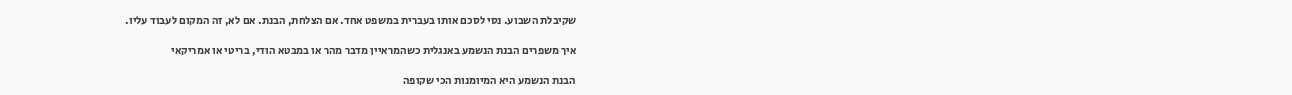שקיבלת השבוע. נסי לסכם אותו בעברית במשפט אחד. אם הצלחת, הבנת. אם לא, זה המקום לעבוד עליו.

איך משפרים הבנת הנשמע באנגלית כשהמראיין מדבר מהר או במבטא הודי, בריטי או אמריקאי

הבנת הנשמע היא המיומנות הכי שקופה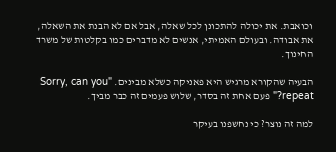וכואבת. את יכולה להתכונן לכל שאלה, אבל אם לא הבנת את השאלה, את אבודה. ובעולם האמיתי, אנשים לא מדברים כמו בקלטות של משרד החינוך.

הבעיה שהקורא מרגיש היא פאניקה כשלא מבינים. "Sorry, can you repeat?" פעם אחת זה בסדר, שלוש פעמים זה כבר מביך.

למה זה נוצר? כי נחשפנו בעיקר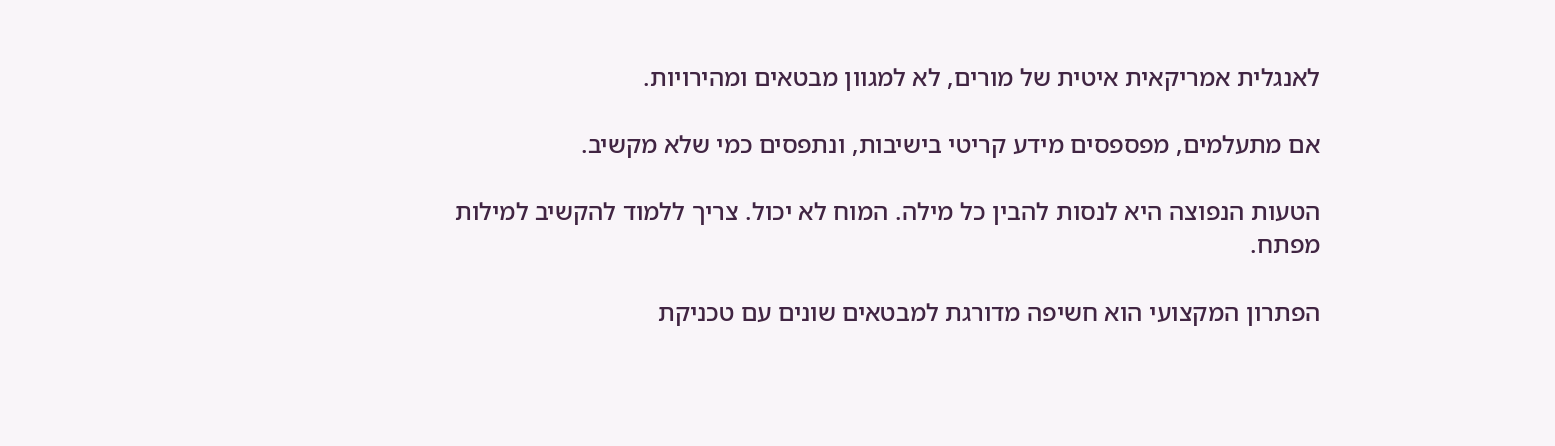לאנגלית אמריקאית איטית של מורים, לא למגוון מבטאים ומהירויות.

אם מתעלמים, מפספסים מידע קריטי בישיבות, ונתפסים כמי שלא מקשיב.

הטעות הנפוצה היא לנסות להבין כל מילה. המוח לא יכול. צריך ללמוד להקשיב למילות מפתח.

הפתרון המקצועי הוא חשיפה מדורגת למבטאים שונים עם טכניקת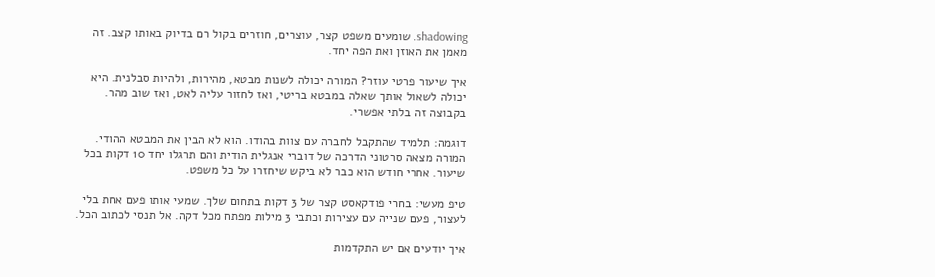shadowing. שומעים משפט קצר, עוצרים, חוזרים בקול רם בדיוק באותו קצב. זה מאמן את האוזן ואת הפה יחד.

איך שיעור פרטי עוזר? המורה יכולה לשנות מבטא, מהירות, ולהיות סבלנית. היא יכולה לשאול אותך שאלה במבטא בריטי, ואז לחזור עליה לאט, ואז שוב מהר. בקבוצה זה בלתי אפשרי.

דוגמה: תלמיד שהתקבל לחברה עם צוות בהודו. הוא לא הבין את המבטא ההודי. המורה מצאה סרטוני הדרכה של דוברי אנגלית הודית והם תרגלו יחד 10 דקות בכל שיעור. אחרי חודש הוא כבר לא ביקש שיחזרו על כל משפט.

טיפ מעשי: בחרי פודקאסט קצר של 3 דקות בתחום שלך. שמעי אותו פעם אחת בלי לעצור, פעם שנייה עם עצירות וכתבי 3 מילות מפתח מכל דקה. אל תנסי לכתוב הכל.

איך יודעים אם יש התקדמות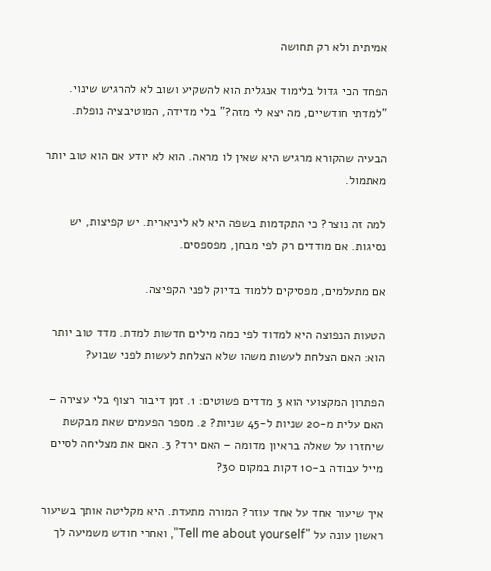אמיתית ולא רק תחושה

הפחד הכי גדול בלימוד אנגלית הוא להשקיע ושוב לא להרגיש שינוי. "למדתי חודשיים, מה יצא לי מזה?" בלי מדידה, המוטיבציה נופלת.

הבעיה שהקורא מרגיש היא שאין לו מראה. הוא לא יודע אם הוא טוב יותר מאתמול.

למה זה נוצר? כי התקדמות בשפה היא לא ליניארית. יש קפיצות, יש נסיגות. אם מודדים רק לפי מבחן, מפספסים.

אם מתעלמים, מפסיקים ללמוד בדיוק לפני הקפיצה.

הטעות הנפוצה היא למדוד לפי כמה מילים חדשות למדת. מדד טוב יותר הוא: האם הצלחת לעשות משהו שלא הצלחת לעשות לפני שבוע?

הפתרון המקצועי הוא 3 מדדים פשוטים: 1. זמן דיבור רצוף בלי עצירה – האם עלית מ-20 שניות ל-45 שניות? 2. מספר הפעמים שאת מבקשת שיחזרו על שאלה בראיון מדומה – האם ירד? 3. האם את מצליחה לסיים מייל עבודה ב-10 דקות במקום 30?

איך שיעור אחד על אחד עוזר? המורה מתעדת. היא מקליטה אותך בשיעור ראשון עונה על "Tell me about yourself", ואחרי חודש משמיעה לך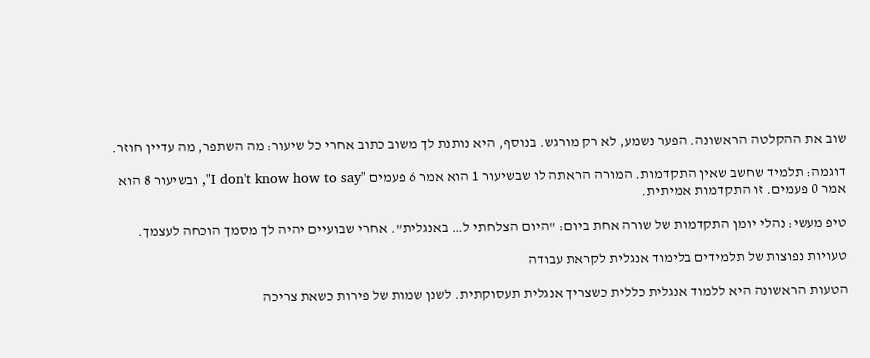שוב את ההקלטה הראשונה. הפער נשמע, לא רק מורגש. בנוסף, היא נותנת לך משוב כתוב אחרי כל שיעור: מה השתפר, מה עדיין חוזר.

דוגמה: תלמיד שחשב שאין התקדמות. המורה הראתה לו שבשיעור 1 הוא אמר 6 פעמים "I don't know how to say", ובשיעור 8 הוא אמר 0 פעמים. זו התקדמות אמיתית.

טיפ מעשי: נהלי יומן התקדמות של שורה אחת ביום: "היום הצלחתי ל… באנגלית". אחרי שבועיים יהיה לך מסמך הוכחה לעצמך.

טעויות נפוצות של תלמידים בלימוד אנגלית לקראת עבודה

הטעות הראשונה היא ללמוד אנגלית כללית כשצריך אנגלית תעסוקתית. לשנן שמות של פירות כשאת צריכה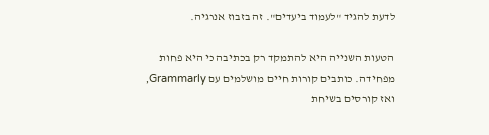לדעת להגיד "לעמוד ביעדים". זה בזבוז אנרגיה.

הטעות השנייה היא להתמקד רק בכתיבה כי היא פחות מפחידה. כותבים קורות חיים מושלמים עם Grammarly, ואז קורסים בשיחת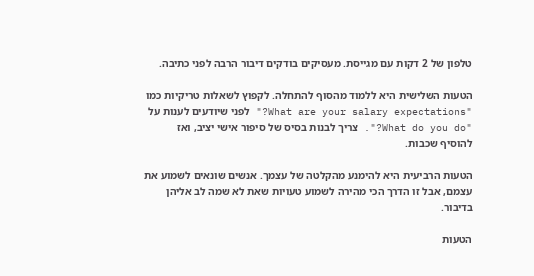טלפון של 2 דקות עם מגייסת. מעסיקים בודקים דיבור הרבה לפני כתיבה.

הטעות השלישית היא ללמוד מהסוף להתחלה. לקפוץ לשאלות טריקיות כמו "What are your salary expectations?" לפני שיודעים לענות על "What do you do?". צריך לבנות בסיס של סיפור אישי יציב, ואז להוסיף שכבות.

הטעות הרביעית היא להימנע מהקלטה של עצמך. אנשים שונאים לשמוע את עצמם, אבל זו הדרך הכי מהירה לשמוע טעויות שאת לא שמה לב אליהן בדיבור.

הטעות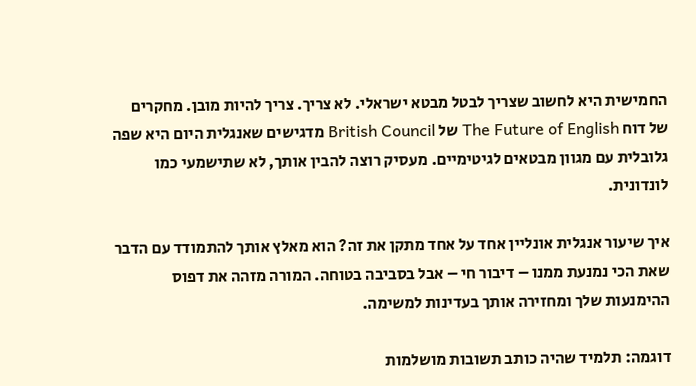החמישית היא לחשוב שצריך לבטל מבטא ישראלי. לא צריך. צריך להיות מובן. מחקרים של דוח The Future of English של British Council מדגישים שאנגלית היום היא שפה גלובלית עם מגוון מבטאים לגיטימיים. מעסיק רוצה להבין אותך, לא שתישמעי כמו לונדונית.

איך שיעור אנגלית אונליין אחד על אחד מתקן את זה? הוא מאלץ אותך להתמודד עם הדבר שאת הכי נמנעת ממנו – דיבור חי – אבל בסביבה בטוחה. המורה מזהה את דפוס ההימנעות שלך ומחזירה אותך בעדינות למשימה.

דוגמה: תלמיד שהיה כותב תשובות מושלמות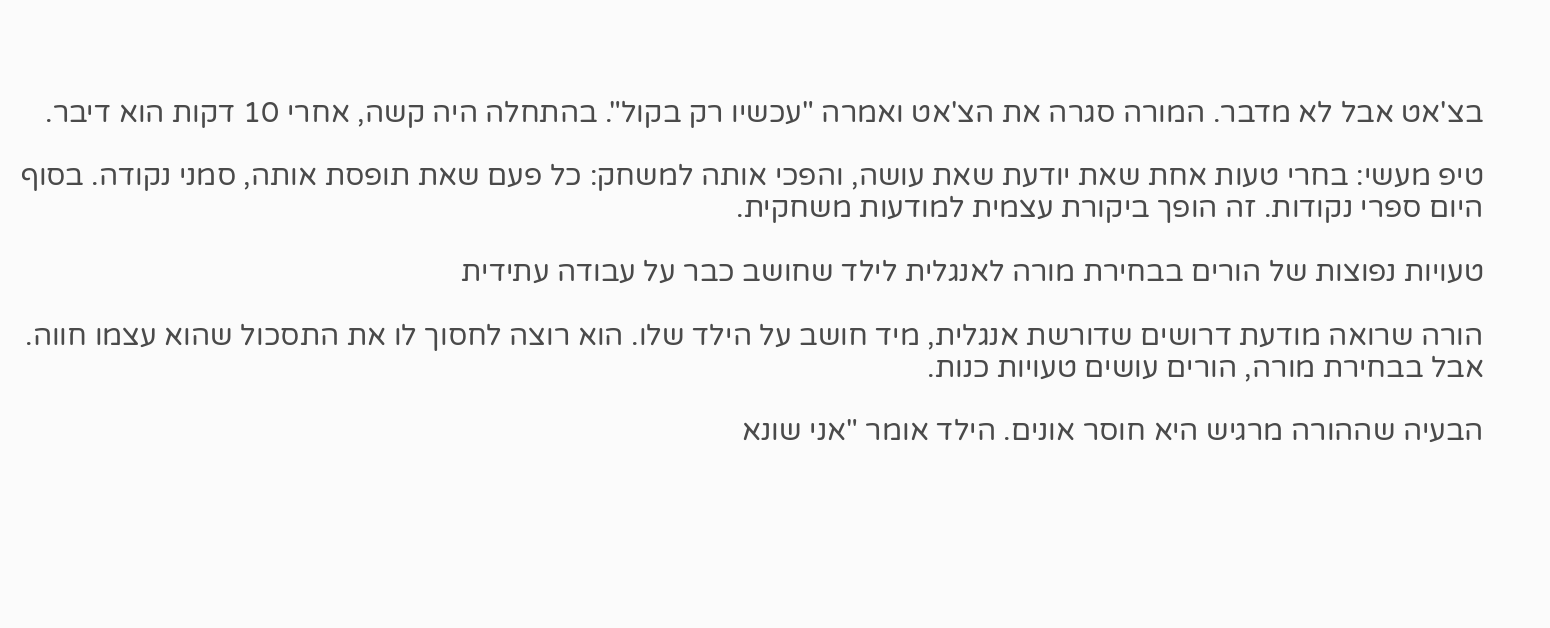בצ'אט אבל לא מדבר. המורה סגרה את הצ'אט ואמרה "עכשיו רק בקול". בהתחלה היה קשה, אחרי 10 דקות הוא דיבר.

טיפ מעשי: בחרי טעות אחת שאת יודעת שאת עושה, והפכי אותה למשחק: כל פעם שאת תופסת אותה, סמני נקודה. בסוף היום ספרי נקודות. זה הופך ביקורת עצמית למודעות משחקית.

טעויות נפוצות של הורים בבחירת מורה לאנגלית לילד שחושב כבר על עבודה עתידית

הורה שרואה מודעת דרושים שדורשת אנגלית, מיד חושב על הילד שלו. הוא רוצה לחסוך לו את התסכול שהוא עצמו חווה. אבל בבחירת מורה, הורים עושים טעויות כנות.

הבעיה שההורה מרגיש היא חוסר אונים. הילד אומר "אני שונא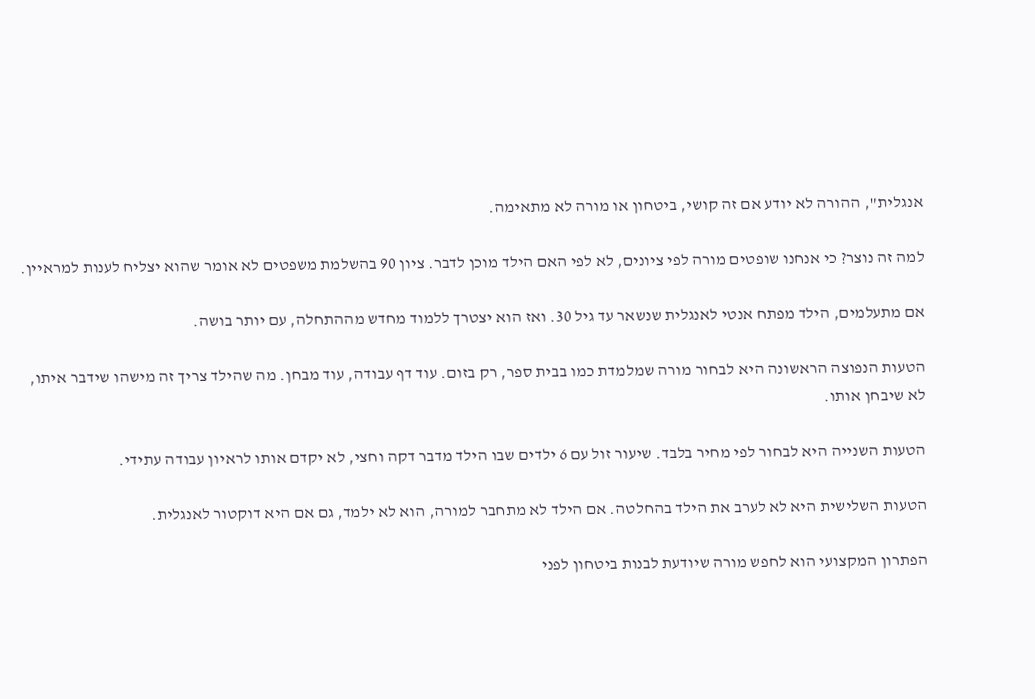אנגלית", ההורה לא יודע אם זה קושי, ביטחון או מורה לא מתאימה.

למה זה נוצר? כי אנחנו שופטים מורה לפי ציונים, לא לפי האם הילד מוכן לדבר. ציון 90 בהשלמת משפטים לא אומר שהוא יצליח לענות למראיין.

אם מתעלמים, הילד מפתח אנטי לאנגלית שנשאר עד גיל 30. ואז הוא יצטרך ללמוד מחדש מההתחלה, עם יותר בושה.

הטעות הנפוצה הראשונה היא לבחור מורה שמלמדת כמו בבית ספר, רק בזום. עוד דף עבודה, עוד מבחן. מה שהילד צריך זה מישהו שידבר איתו, לא שיבחן אותו.

הטעות השנייה היא לבחור לפי מחיר בלבד. שיעור זול עם 6 ילדים שבו הילד מדבר דקה וחצי, לא יקדם אותו לראיון עבודה עתידי.

הטעות השלישית היא לא לערב את הילד בהחלטה. אם הילד לא מתחבר למורה, הוא לא ילמד, גם אם היא דוקטור לאנגלית.

הפתרון המקצועי הוא לחפש מורה שיודעת לבנות ביטחון לפני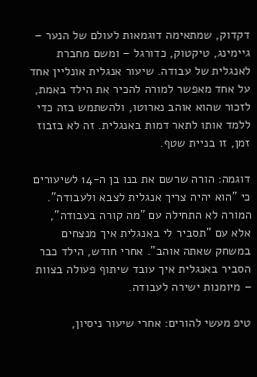דקדוק, שמתאימה דוגמאות לעולם של הנער – גיימינג, טיקטוק, כדורגל – ומשם מחברת לאנגלית של עבודה. שיעור אנגלית אונליין אחד על אחד מאפשר למורה להכיר את הילד באמת, לזכור שהוא אוהב נארוטו, ולהשתמש בזה כדי ללמד אותו לתאר דמות באנגלית. זה לא בזבוז זמן, זו בניית שטף.

דוגמה: הורה שרשם את בנו בן ה-14 לשיעורים כי "הוא יהיה צריך אנגלית לצבא ולעבודה". המורה לא התחילה עם "מה קורה בעבודה", אלא עם "תסביר לי באנגלית איך מנצחים במשחק שאתה אוהב". אחרי חודש, הילד כבר הסביר באנגלית איך עובד שיתוף פעולה בצוות – מיומנות ישירה לעבודה.

טיפ מעשי להורים: אחרי שיעור ניסיון,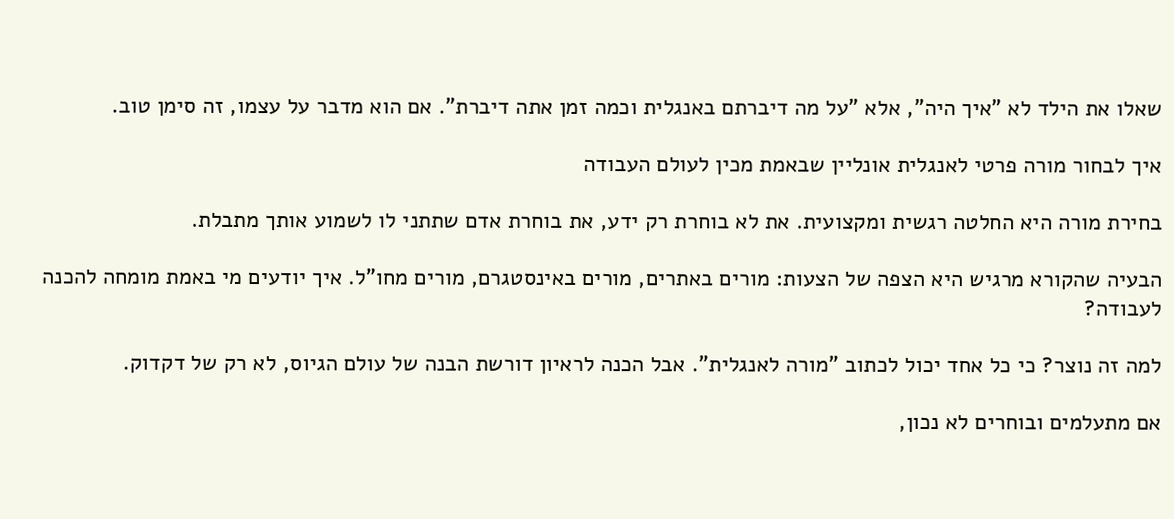שאלו את הילד לא "איך היה", אלא "על מה דיברתם באנגלית וכמה זמן אתה דיברת". אם הוא מדבר על עצמו, זה סימן טוב.

איך לבחור מורה פרטי לאנגלית אונליין שבאמת מכין לעולם העבודה

בחירת מורה היא החלטה רגשית ומקצועית. את לא בוחרת רק ידע, את בוחרת אדם שתתני לו לשמוע אותך מתבלת.

הבעיה שהקורא מרגיש היא הצפה של הצעות: מורים באתרים, מורים באינסטגרם, מורים מחו"ל. איך יודעים מי באמת מומחה להכנה לעבודה?

למה זה נוצר? כי כל אחד יכול לכתוב "מורה לאנגלית". אבל הכנה לראיון דורשת הבנה של עולם הגיוס, לא רק של דקדוק.

אם מתעלמים ובוחרים לא נכון,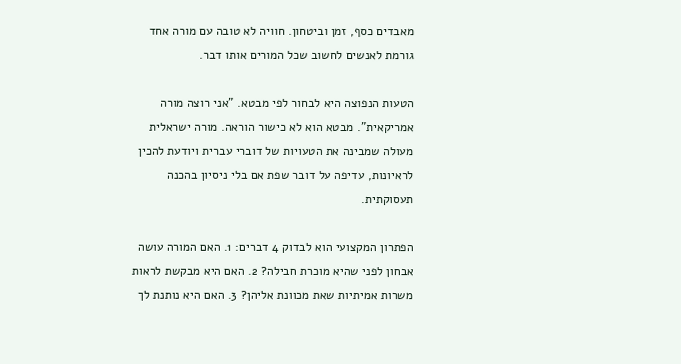מאבדים כסף, זמן וביטחון. חוויה לא טובה עם מורה אחד גורמת לאנשים לחשוב שכל המורים אותו דבר.

הטעות הנפוצה היא לבחור לפי מבטא. "אני רוצה מורה אמריקאית". מבטא הוא לא כישור הוראה. מורה ישראלית מעולה שמבינה את הטעויות של דוברי עברית ויודעת להכין לראיונות, עדיפה על דובר שפת אם בלי ניסיון בהכנה תעסוקתית.

הפתרון המקצועי הוא לבדוק 4 דברים: 1. האם המורה עושה אבחון לפני שהיא מוכרת חבילה? 2. האם היא מבקשת לראות משרות אמיתיות שאת מכוונת אליהן? 3. האם היא נותנת לך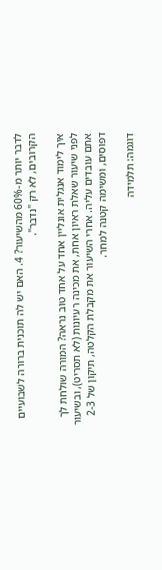לדבר יותר מ-60% מהשיעור? 4. האם יש לה תוכנית ברורה לשבועיים הקרובים, לא רק "נדבר".

איך לימוד אנגלית אונליין אחד על אחד טוב נראה? המורה שולחת לך לפני שיעור שאלת ראיון אחת, את מכינה רעיונות (לא תסריט), ובשיעור אתם עובדים עליה. אחרי השיעור את מקבלת הקלטה, תיקון של 2-3 דפוסים, ומשימה קטנה למחר.

דוגמה: תלמידה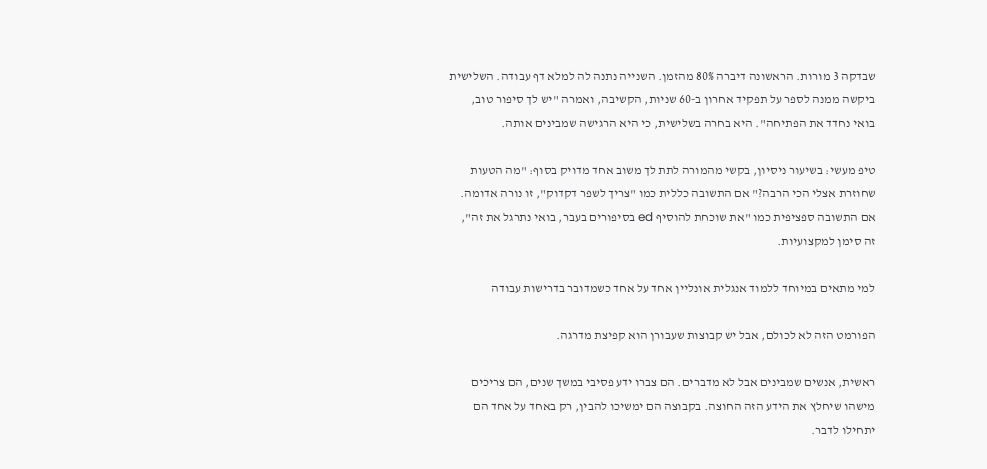שבדקה 3 מורות. הראשונה דיברה 80% מהזמן. השנייה נתנה לה למלא דף עבודה. השלישית ביקשה ממנה לספר על תפקיד אחרון ב-60 שניות, הקשיבה, ואמרה "יש לך סיפור טוב, בואי נחדד את הפתיחה". היא בחרה בשלישית, כי היא הרגישה שמבינים אותה.

טיפ מעשי: בשיעור ניסיון, בקשי מהמורה לתת לך משוב אחד מדויק בסוף: "מה הטעות שחוזרת אצלי הכי הרבה?" אם התשובה כללית כמו "צריך לשפר דקדוק", זו נורה אדומה. אם התשובה ספציפית כמו "את שוכחת להוסיף ed בסיפורים בעבר, בואי נתרגל את זה", זה סימן למקצועיות.

למי מתאים במיוחד ללמוד אנגלית אונליין אחד על אחד כשמדובר בדרישות עבודה

הפורמט הזה לא לכולם, אבל יש קבוצות שעבורן הוא קפיצת מדרגה.

ראשית, אנשים שמבינים אבל לא מדברים. הם צברו ידע פסיבי במשך שנים, הם צריכים מישהו שיחלץ את הידע הזה החוצה. בקבוצה הם ימשיכו להבין, רק באחד על אחד הם יתחילו לדבר.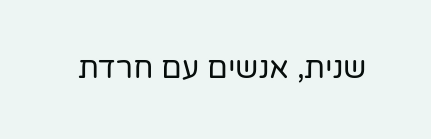שנית, אנשים עם חרדת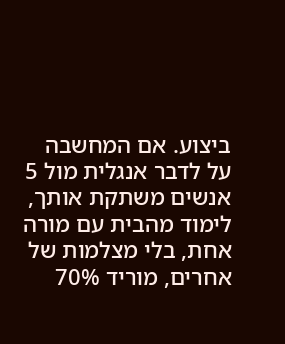ביצוע. אם המחשבה על לדבר אנגלית מול 5 אנשים משתקת אותך, לימוד מהבית עם מורה אחת, בלי מצלמות של אחרים, מוריד 70%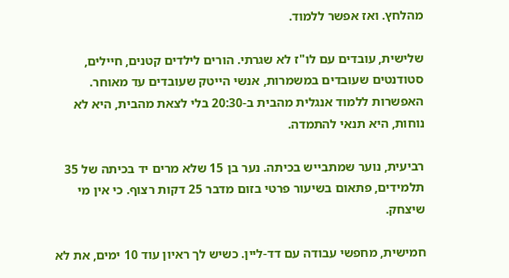מהלחץ. ואז אפשר ללמוד.

שלישית, עובדים עם לו"ז לא שגרתי. הורים לילדים קטנים, חיילים, סטודנטים שעובדים במשמרות, אנשי הייטק שעובדים עד מאוחר. האפשרות ללמוד אנגלית מהבית ב-20:30 בלי לצאת מהבית, היא לא נוחות, היא תנאי להתמדה.

רביעית, נוער שמתבייש בכיתה. נער בן 15 שלא מרים יד בכיתה של 35 תלמידים, פתאום בשיעור פרטי בזום מדבר 25 דקות רצוף. כי אין מי שיצחק.

חמישית, מחפשי עבודה עם דד-ליין. כשיש לך ראיון עוד 10 ימים, את לא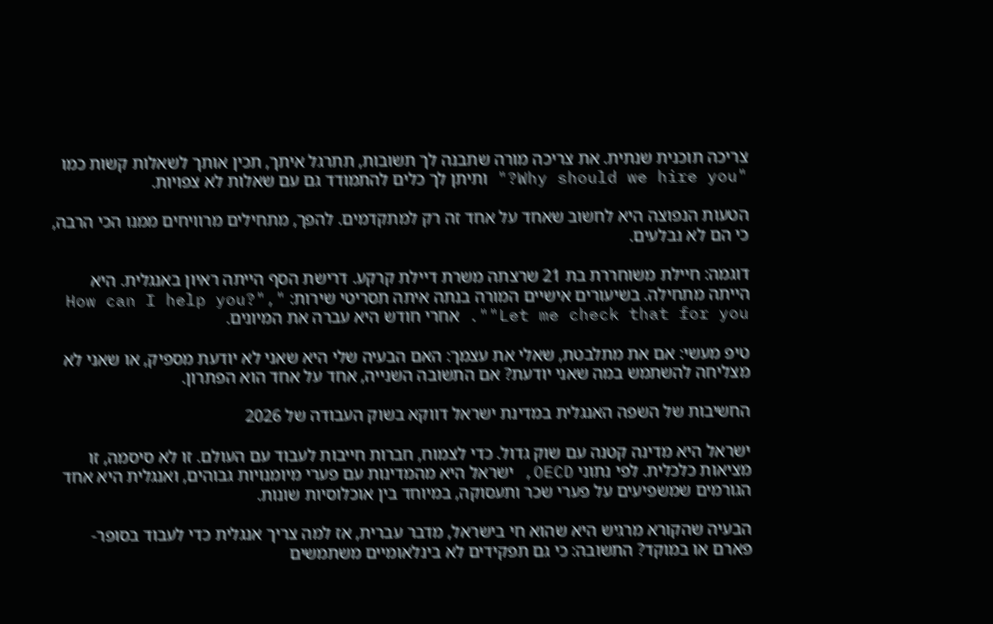צריכה תוכנית שנתית. את צריכה מורה שתבנה לך תשובות, תתרגל איתך, תכין אותך לשאלות קשות כמו "Why should we hire you?" ותיתן לך כלים להתמודד גם עם שאלות לא צפויות.

הטעות הנפוצה היא לחשוב שאחד על אחד זה רק למתקדמים. להפך, מתחילים מרוויחים ממנו הכי הרבה, כי הם לא נבלעים.

דוגמה: חיילת משוחררת בת 21 שרצתה משרת דיילת קרקע. דרישת הסף הייתה ראיון באנגלית. היא הייתה מתחילה. בשיעורים אישיים המורה בנתה איתה תסריטי שירות: "How can I help you?", "Let me check that for you". אחרי חודש היא עברה את המיונים.

טיפ מעשי: אם את מתלבטת, שאלי את עצמך: האם הבעיה שלי היא שאני לא יודעת מספיק, או שאני לא מצליחה להשתמש במה שאני יודעת? אם התשובה השנייה, אחד על אחד הוא הפתרון.

החשיבות של השפה האנגלית במדינת ישראל דווקא בשוק העבודה של 2026

ישראל היא מדינה קטנה עם שוק גדול. כדי לצמוח, חברות חייבות לעבוד עם העולם. זו לא סיסמה, זו מציאות כלכלית. לפי נתוני OECD, ישראל היא מהמדינות עם פערי מיומנויות גבוהים, ואנגלית היא אחד הגורמים שמשפיעים על פערי שכר ותעסוקה, במיוחד בין אוכלוסיות שונות.

הבעיה שהקורא מרגיש היא שהוא חי בישראל, מדבר עברית, אז למה צריך אנגלית כדי לעבוד בסופר-פארם או במוקד? התשובה: כי גם תפקידים לא בינלאומיים משתמשים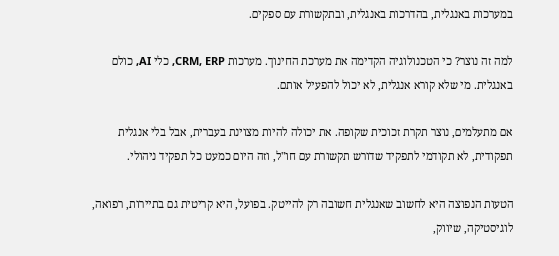במערכות באנגלית, בהדרכות באנגלית, ובתקשורת עם ספקים.

למה זה נוצר? כי הטכנולוגיה הקדימה את מערכת החינוך. מערכות CRM, ERP, כלי AI, כולם באנגלית. מי שלא קורא אנגלית, לא יכול להפעיל אותם.

אם מתעלמים, נוצר תקרת זכוכית שקופה. את יכולה להיות מצוינת בעברית, אבל בלי אנגלית תפקודית, לא תקודמי לתפקיד שדורש תקשורת עם חו"ל, וזה היום כמעט כל תפקיד ניהולי.

הטעות הנפוצה היא לחשוב שאנגלית חשובה רק להייטק. בפועל, היא קריטית גם בתיירות, רפואה, לוגיסטיקה, שיווק,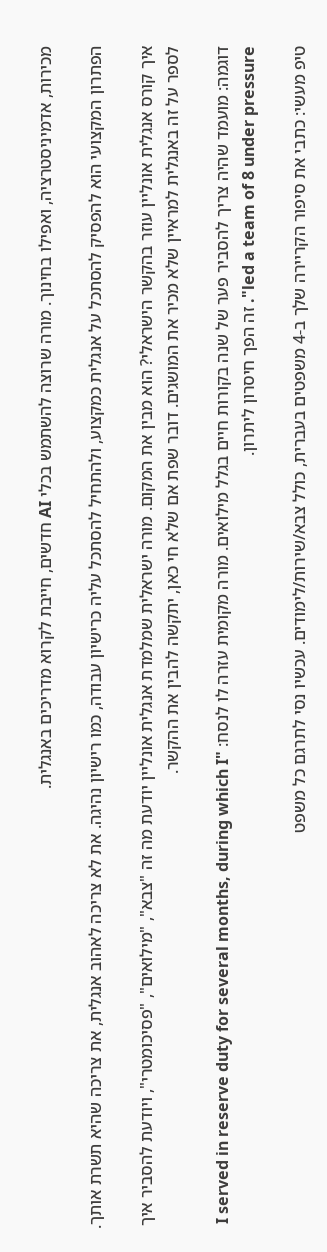מכירות, אדמיניסטרציה, ואפילו בחינוך. מורה שרוצה להשתמש בכלי AI חדשים, חייבת לקרוא מדריכים באנגלית.

הפתרון המקצועי הוא להפסיק להסתכל על אנגלית כמקצוע, ולהתחיל להסתכל עליה כרישיון עבודה, כמו רישיון נהיגה. את לא צריכה לאהוב אנגלית, את צריכה שהיא תשרת אותך.

איך קורס אנגלית אונליין עוזר בהקשר הישראלי? הוא מבין את המקום. מורה ישראלית שמלמדת אנגלית אונליין יודעת מה זה "צבא", "מילואים", "פסיכומטרי", ויודעת להסביר איך לספר על זה באנגלית למראיין שלא מכיר את המושגים. דובר שפת אם שלא חי כאן, יתקשה להבין את ההקשר.

דוגמה: מועמד שהיה צריך להסביר פער של שנה בקורות חיים בגלל מילואים. מורה מקומית עזרה לו לנסח: "I served in reserve duty for several months, during which I led a team of 8 under pressure". זה הפך חיסרון ליתרון.

טיפ מעשי: כתבי את סיפור הקריירה שלך ב-4 משפטים בעברית, כולל צבא/שירות/לימודים. עכשיו נסי לתרגם כל משפט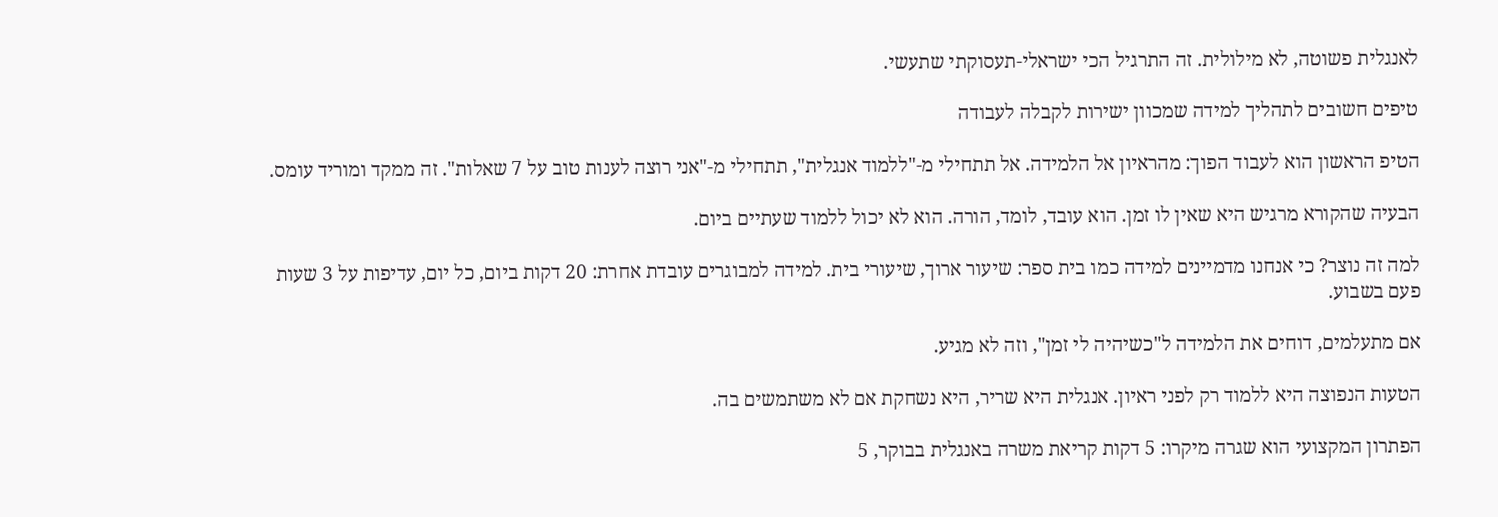לאנגלית פשוטה, לא מילולית. זה התרגיל הכי ישראלי-תעסוקתי שתעשי.

טיפים חשובים לתהליך למידה שמכוון ישירות לקבלה לעבודה

הטיפ הראשון הוא לעבוד הפוך: מהראיון אל הלמידה. אל תתחילי מ-"ללמוד אנגלית", תתחילי מ-"אני רוצה לענות טוב על 7 שאלות". זה ממקד ומוריד עומס.

הבעיה שהקורא מרגיש היא שאין לו זמן. הוא עובד, לומד, הורה. הוא לא יכול ללמוד שעתיים ביום.

למה זה נוצר? כי אנחנו מדמיינים למידה כמו בית ספר: שיעור ארוך, שיעורי בית. למידה למבוגרים עובדת אחרת: 20 דקות ביום, כל יום, עדיפות על 3 שעות פעם בשבוע.

אם מתעלמים, דוחים את הלמידה ל"כשיהיה לי זמן", וזה לא מגיע.

הטעות הנפוצה היא ללמוד רק לפני ראיון. אנגלית היא שריר, היא נשחקת אם לא משתמשים בה.

הפתרון המקצועי הוא שגרה מיקרו: 5 דקות קריאת משרה באנגלית בבוקר, 5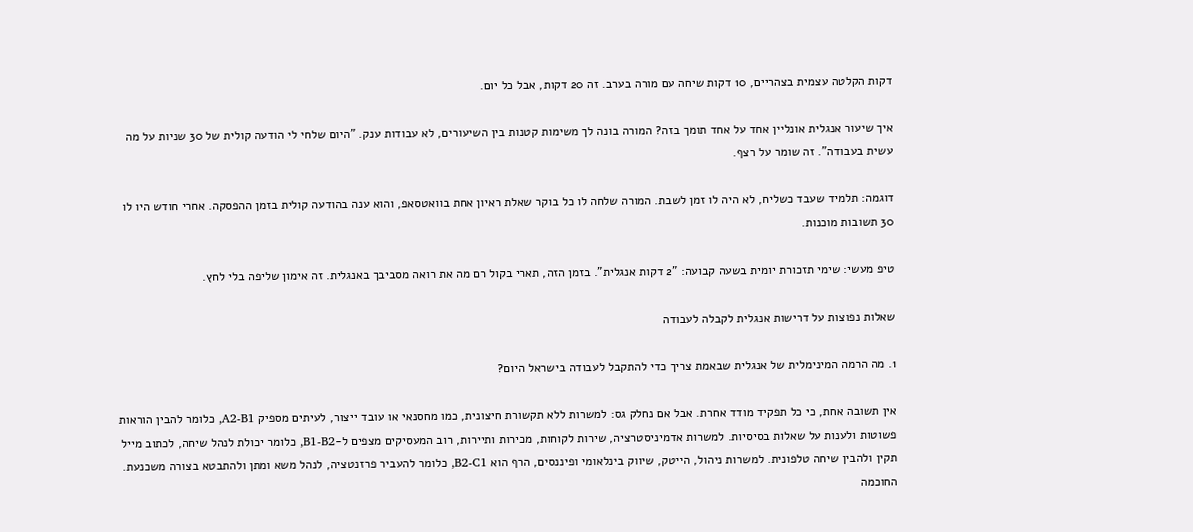דקות הקלטה עצמית בצהריים, 10 דקות שיחה עם מורה בערב. זה 20 דקות, אבל כל יום.

איך שיעור אנגלית אונליין אחד על אחד תומך בזה? המורה בונה לך משימות קטנות בין השיעורים, לא עבודות ענק. "היום שלחי לי הודעה קולית של 30 שניות על מה עשית בעבודה". זה שומר על רצף.

דוגמה: תלמיד שעבד כשליח, לא היה לו זמן לשבת. המורה שלחה לו כל בוקר שאלת ראיון אחת בוואטסאפ, והוא ענה בהודעה קולית בזמן ההפסקה. אחרי חודש היו לו 30 תשובות מוכנות.

טיפ מעשי: שימי תזכורת יומית בשעה קבועה: "2 דקות אנגלית". בזמן הזה, תארי בקול רם מה את רואה מסביבך באנגלית. זה אימון שליפה בלי לחץ.

שאלות נפוצות על דרישות אנגלית לקבלה לעבודה

1. מה הרמה המינימלית של אנגלית שבאמת צריך כדי להתקבל לעבודה בישראל היום?

אין תשובה אחת, כי כל תפקיד מודד אחרת. אבל אם נחלק גס: למשרות ללא תקשורת חיצונית, כמו מחסנאי או עובד ייצור, לעיתים מספיק A2-B1, כלומר להבין הוראות פשוטות ולענות על שאלות בסיסיות. למשרות אדמיניסטרציה, שירות לקוחות, מכירות ותיירות, רוב המעסיקים מצפים ל-B1-B2, כלומר יכולת לנהל שיחה, לכתוב מייל תקין ולהבין שיחה טלפונית. למשרות ניהול, הייטק, שיווק בינלאומי ופיננסים, הרף הוא B2-C1, כלומר להעביר פרזנטציה, לנהל משא ומתן ולהתבטא בצורה משכנעת. החוכמה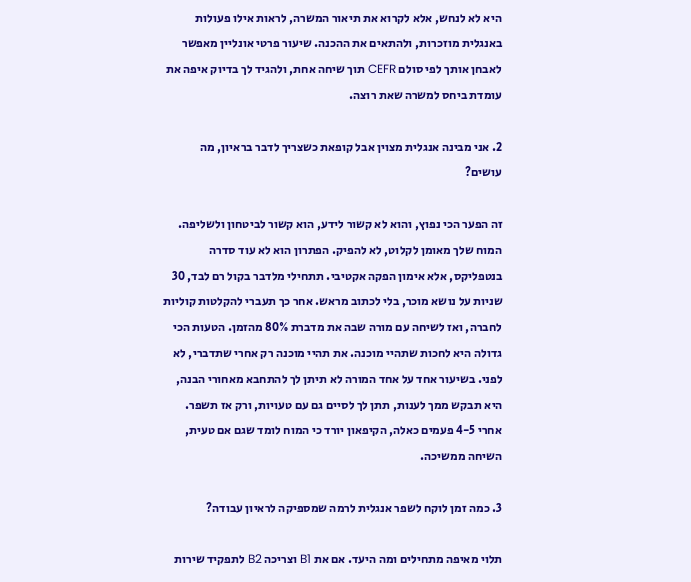היא לא לנחש, אלא לקרוא את תיאור המשרה, לראות אילו פעולות באנגלית מוזכרות, ולהתאים את ההכנה. שיעור פרטי אונליין מאפשר לאבחן אותך לפי סולם CEFR תוך שיחה אחת, ולהגיד לך בדיוק איפה את עומדת ביחס למשרה שאת רוצה.

2. אני מבינה אנגלית מצוין אבל קופאת כשצריך לדבר בראיון, מה עושים?

זה הפער הכי נפוץ, והוא לא קשור לידע, הוא קשור לביטחון ולשליפה. המוח שלך מאומן לקלוט, לא להפיק. הפתרון הוא לא עוד סדרה בנטפליקס, אלא אימון הפקה אקטיבי. תתחילי מלדבר בקול רם לבד, 30 שניות על נושא מוכר, בלי לכתוב מראש. אחר כך תעברי להקלטות קוליות לחברה, ואז לשיחה עם מורה שבה את מדברת 80% מהזמן. הטעות הכי גדולה היא לחכות שתהיי מוכנה. את תהיי מוכנה רק אחרי שתדברי, לא לפני. בשיעור אחד על אחד המורה לא תיתן לך להתחבא מאחורי הבנה, היא תבקש ממך לענות, תתן לך לסיים גם עם טעויות, ורק אז תשפר. אחרי 4-5 פעמים כאלה, הקיפאון יורד כי המוח לומד שגם אם טעית, השיחה ממשיכה.

3. כמה זמן לוקח לשפר אנגלית לרמה שמספיקה לראיון עבודה?

תלוי מאיפה מתחילים ומה היעד. אם את B1 וצריכה B2 לתפקיד שירות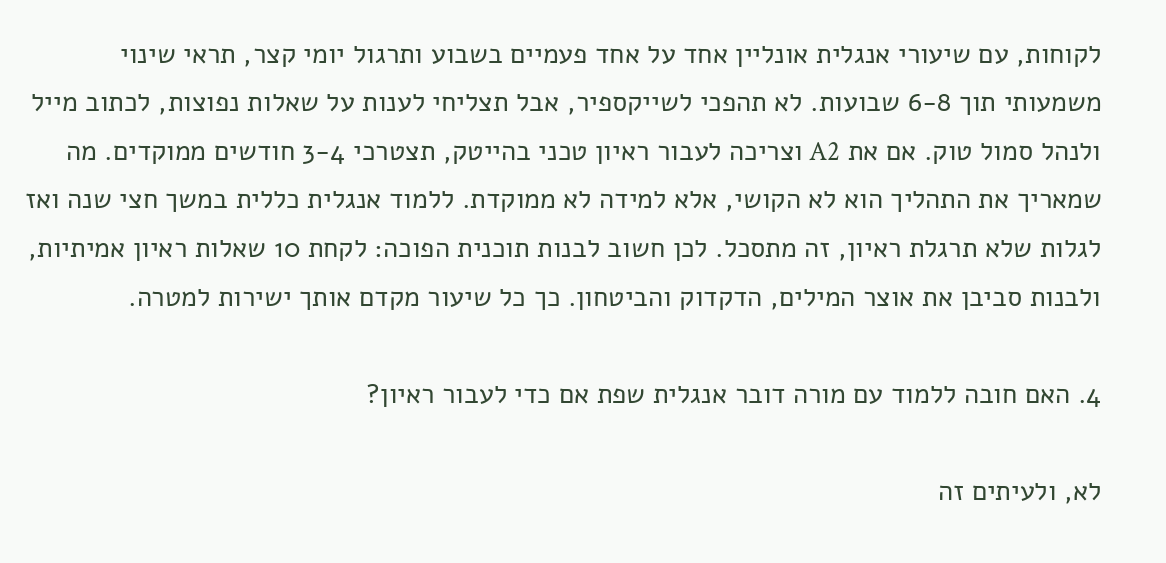לקוחות, עם שיעורי אנגלית אונליין אחד על אחד פעמיים בשבוע ותרגול יומי קצר, תראי שינוי משמעותי תוך 6-8 שבועות. לא תהפכי לשייקספיר, אבל תצליחי לענות על שאלות נפוצות, לכתוב מייל ולנהל סמול טוק. אם את A2 וצריכה לעבור ראיון טכני בהייטק, תצטרכי 3-4 חודשים ממוקדים. מה שמאריך את התהליך הוא לא הקושי, אלא למידה לא ממוקדת. ללמוד אנגלית כללית במשך חצי שנה ואז לגלות שלא תרגלת ראיון, זה מתסכל. לכן חשוב לבנות תוכנית הפוכה: לקחת 10 שאלות ראיון אמיתיות, ולבנות סביבן את אוצר המילים, הדקדוק והביטחון. כך כל שיעור מקדם אותך ישירות למטרה.

4. האם חובה ללמוד עם מורה דובר אנגלית שפת אם כדי לעבור ראיון?

לא, ולעיתים זה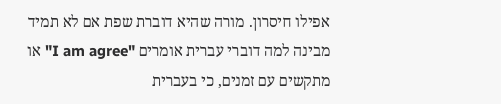אפילו חיסרון. מורה שהיא דוברת שפת אם לא תמיד מבינה למה דוברי עברית אומרים "I am agree" או מתקשים עם זמנים, כי בעברית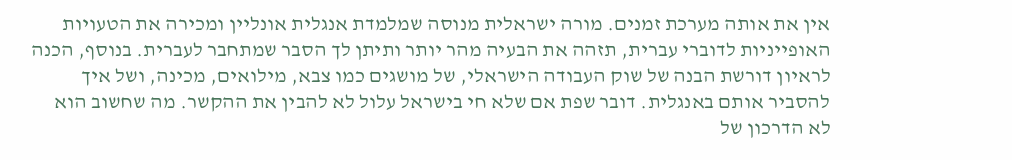אין את אותה מערכת זמנים. מורה ישראלית מנוסה שמלמדת אנגלית אונליין ומכירה את הטעויות האופייניות לדוברי עברית, תזהה את הבעיה מהר יותר ותיתן לך הסבר שמתחבר לעברית. בנוסף, הכנה לראיון דורשת הבנה של שוק העבודה הישראלי, של מושגים כמו צבא, מילואים, מכינה, ושל איך להסביר אותם באנגלית. דובר שפת אם שלא חי בישראל עלול לא להבין את ההקשר. מה שחשוב הוא לא הדרכון של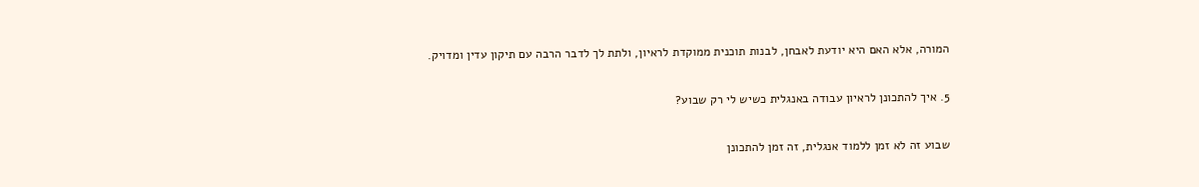המורה, אלא האם היא יודעת לאבחן, לבנות תוכנית ממוקדת לראיון, ולתת לך לדבר הרבה עם תיקון עדין ומדויק.

5. איך להתכונן לראיון עבודה באנגלית כשיש לי רק שבוע?

שבוע זה לא זמן ללמוד אנגלית, זה זמן להתכונן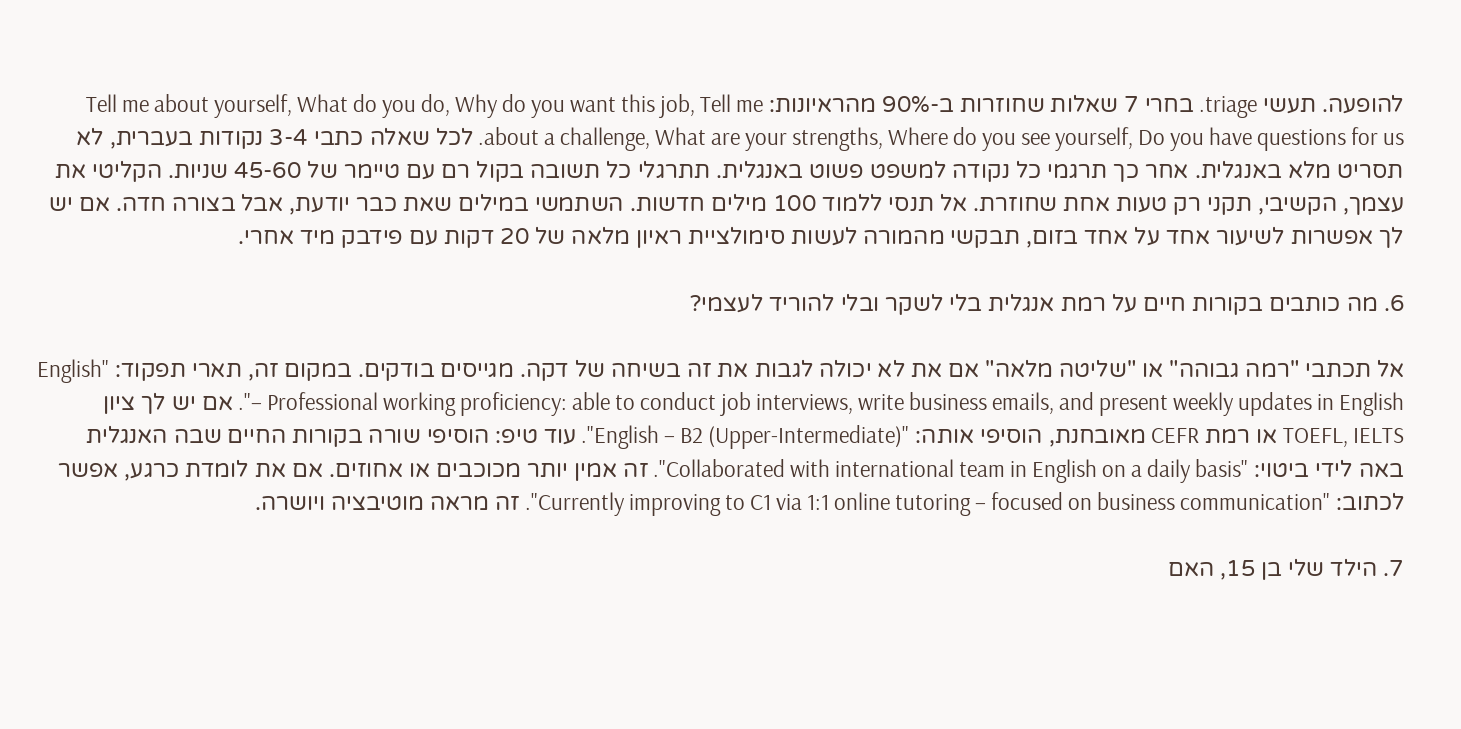להופעה. תעשי triage. בחרי 7 שאלות שחוזרות ב-90% מהראיונות: Tell me about yourself, What do you do, Why do you want this job, Tell me about a challenge, What are your strengths, Where do you see yourself, Do you have questions for us. לכל שאלה כתבי 3-4 נקודות בעברית, לא תסריט מלא באנגלית. אחר כך תרגמי כל נקודה למשפט פשוט באנגלית. תתרגלי כל תשובה בקול רם עם טיימר של 45-60 שניות. הקליטי את עצמך, הקשיבי, תקני רק טעות אחת שחוזרת. אל תנסי ללמוד 100 מילים חדשות. השתמשי במילים שאת כבר יודעת, אבל בצורה חדה. אם יש לך אפשרות לשיעור אחד על אחד בזום, תבקשי מהמורה לעשות סימולציית ראיון מלאה של 20 דקות עם פידבק מיד אחרי.

6. מה כותבים בקורות חיים על רמת אנגלית בלי לשקר ובלי להוריד לעצמי?

אל תכתבי "רמה גבוהה" או "שליטה מלאה" אם את לא יכולה לגבות את זה בשיחה של דקה. מגייסים בודקים. במקום זה, תארי תפקוד: "English – Professional working proficiency: able to conduct job interviews, write business emails, and present weekly updates in English". אם יש לך ציון TOEFL, IELTS או רמת CEFR מאובחנת, הוסיפי אותה: "English – B2 (Upper-Intermediate)". עוד טיפ: הוסיפי שורה בקורות החיים שבה האנגלית באה לידי ביטוי: "Collaborated with international team in English on a daily basis". זה אמין יותר מכוכבים או אחוזים. אם את לומדת כרגע, אפשר לכתוב: "Currently improving to C1 via 1:1 online tutoring – focused on business communication". זה מראה מוטיבציה ויושרה.

7. הילד שלי בן 15, האם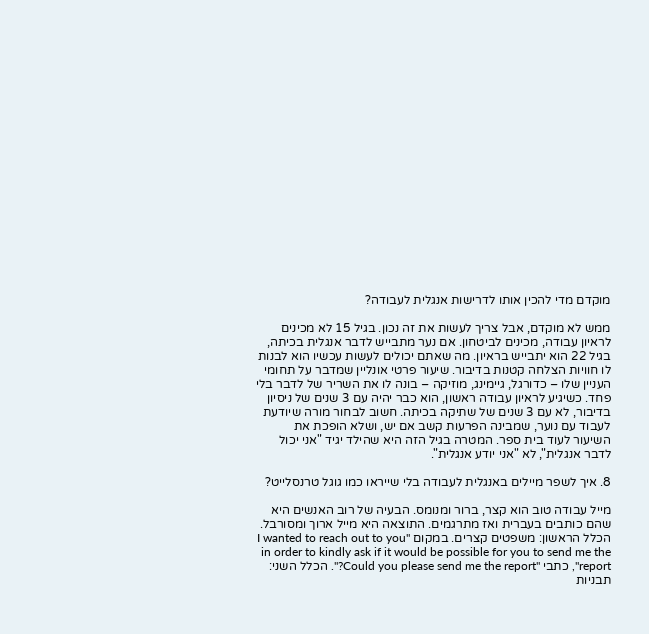מוקדם מדי להכין אותו לדרישות אנגלית לעבודה?

ממש לא מוקדם, אבל צריך לעשות את זה נכון. בגיל 15 לא מכינים לראיון עבודה, מכינים לביטחון. אם נער מתבייש לדבר אנגלית בכיתה, בגיל 22 הוא יתבייש בראיון. מה שאתם יכולים לעשות עכשיו הוא לבנות לו חוויות הצלחה קטנות בדיבור. שיעור פרטי אונליין שמדבר על תחומי העניין שלו – כדורגל, גיימינג, מוזיקה – בונה לו את השריר של לדבר בלי פחד. כשיגיע לראיון עבודה ראשון, הוא כבר יהיה עם 3 שנים של ניסיון בדיבור, לא עם 3 שנים של שתיקה בכיתה. חשוב לבחור מורה שיודעת לעבוד עם נוער, שמבינה הפרעות קשב אם יש, ושלא הופכת את השיעור לעוד בית ספר. המטרה בגיל הזה היא שהילד יגיד "אני יכול לדבר אנגלית", לא "אני יודע אנגלית".

8. איך לשפר מיילים באנגלית לעבודה בלי שייראו כמו גוגל טרנסלייט?

מייל עבודה טוב הוא קצר, ברור ומנומס. הבעיה של רוב האנשים היא שהם כותבים בעברית ואז מתרגמים. התוצאה היא מייל ארוך ומסורבל. הכלל הראשון: משפטים קצרים. במקום "I wanted to reach out to you in order to kindly ask if it would be possible for you to send me the report", כתבי "Could you please send me the report?". הכלל השני: תבניות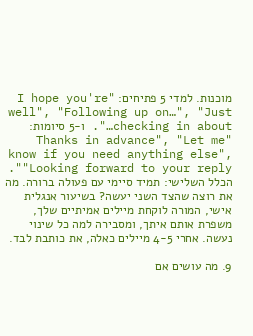מוכנות. למדי 5 פתיחים: "I hope you're well", "Following up on…", "Just checking in about…". ו-5 סיומות: "Thanks in advance", "Let me know if you need anything else", "Looking forward to your reply". הכלל השלישי: תמיד סיימי עם פעולה ברורה. מה את רוצה שהצד השני יעשה? בשיעור אנגלית אישי, המורה לוקחת מיילים אמיתיים שלך, משפרת אותם איתך, ומסבירה למה כל שינוי נעשה. אחרי 4-5 מיילים כאלה, את כותבת לבד.

9. מה עושים אם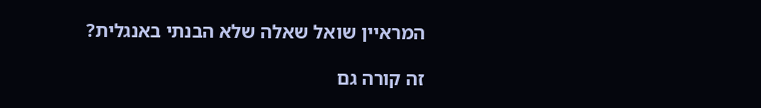המראיין שואל שאלה שלא הבנתי באנגלית?

זה קורה גם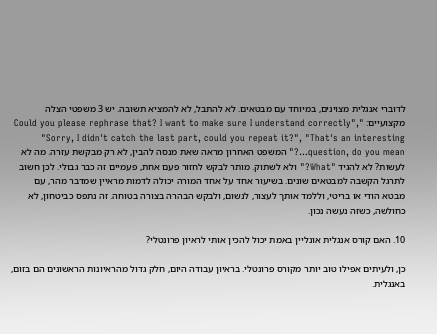לדוברי אנגלית מצוינים, במיוחד עם מבטאים. לא להתבל, לא להמציא תשובה. יש 3 משפטי הצלה מקצועיים: "Could you please rephrase that? I want to make sure I understand correctly", "Sorry, I didn't catch the last part, could you repeat it?", "That's an interesting question, do you mean…?" המשפט האחרון מראה שאת מנסה להבין, לא רק מבקשת עזרה. מה לא לעשות? לא להגיד "What?" ולא לשתוק. מותר לבקש לחזור פעם אחת, פעמיים זה כבר גבולי. לכן חשוב לתרגל הקשבה למבטאים שונים. בשיעור אחד על אחד המורה יכולה לדמות מראיין שמדבר מהר, עם מבטא הודי או בריטי, וללמד אותך לעצור, לנשום, ולבקש הבהרה בצורה בטוחה. זה נתפס כביטחון, לא כחולשה, כשזה נעשה נכון.

10. האם קורס אנגלית אונליין באמת יכול להכין אותי לראיון פרונטלי?

כן, ולעיתים אפילו טוב יותר מקורס פרונטלי. בראיון עבודה היום, חלק גדול מהראיונות הראשונים הם בזום, באנגלית.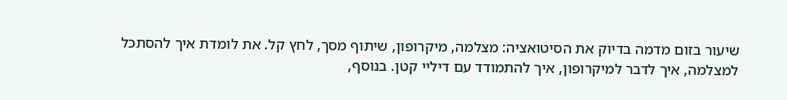שיעור בזום מדמה בדיוק את הסיטואציה: מצלמה, מיקרופון, שיתוף מסך, לחץ קל. את לומדת איך להסתכל למצלמה, איך לדבר למיקרופון, איך להתמודד עם דיליי קטן. בנוסף,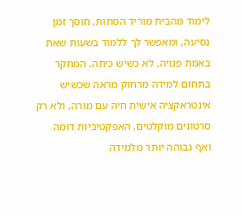לימוד מהבית מוריד הסחות, חוסך זמן נסיעה, ומאפשר לך ללמוד בשעות שאת באמת פנויה, לא כשיש כיתה. המחקר בתחום למידה מרחוק מראה שכשיש אינטראקציה אישית חיה עם מורה, ולא רק סרטונים מוקלטים, האפקטיביות דומה ואף גבוהה יותר מלמידה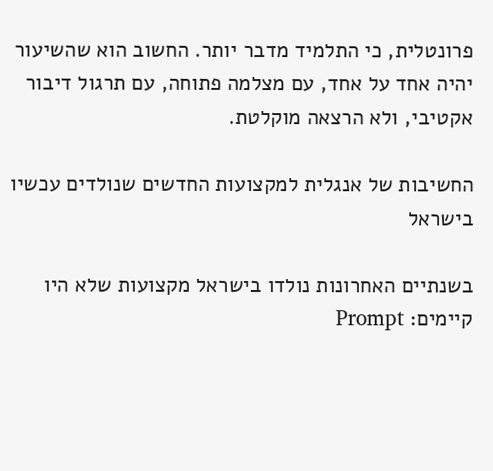פרונטלית, כי התלמיד מדבר יותר. החשוב הוא שהשיעור יהיה אחד על אחד, עם מצלמה פתוחה, עם תרגול דיבור אקטיבי, ולא הרצאה מוקלטת.

החשיבות של אנגלית למקצועות החדשים שנולדים עכשיו בישראל

בשנתיים האחרונות נולדו בישראל מקצועות שלא היו קיימים: Prompt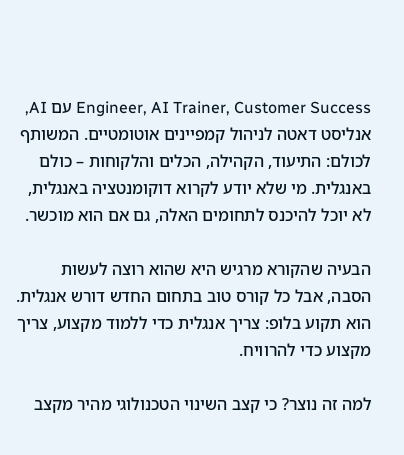Engineer, AI Trainer, Customer Success עם AI, אנליסט דאטה לניהול קמפיינים אוטומטיים. המשותף לכולם: התיעוד, הקהילה, הכלים והלקוחות – כולם באנגלית. מי שלא יודע לקרוא דוקומנטציה באנגלית, לא יוכל להיכנס לתחומים האלה, גם אם הוא מוכשר.

הבעיה שהקורא מרגיש היא שהוא רוצה לעשות הסבה, אבל כל קורס טוב בתחום החדש דורש אנגלית. הוא תקוע בלופ: צריך אנגלית כדי ללמוד מקצוע, צריך מקצוע כדי להרוויח.

למה זה נוצר? כי קצב השינוי הטכנולוגי מהיר מקצב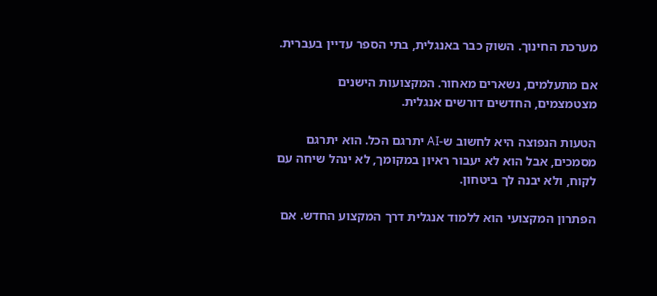מערכת החינוך. השוק כבר באנגלית, בתי הספר עדיין בעברית.

אם מתעלמים, נשארים מאחור. המקצועות הישנים מצטמצמים, החדשים דורשים אנגלית.

הטעות הנפוצה היא לחשוב ש-AI יתרגם הכל. הוא יתרגם מסמכים, אבל הוא לא יעבור ראיון במקומך, לא ינהל שיחה עם לקוח, ולא יבנה לך ביטחון.

הפתרון המקצועי הוא ללמוד אנגלית דרך המקצוע החדש. אם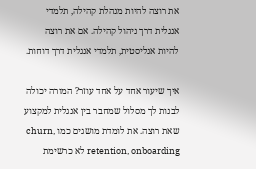את רוצה להיות מנהלת קהילה, תלמדי אנגלית דרך ניהול קהילה. אם את רוצה להיות אנליסטית, תלמדי אנגלית דרך דוחות.

איך שיעור אחד על אחד עוזר? המורה יכולה לבנות לך מסלול שמחבר בין אנגלית למקצוע שאת רוצה. את לומדת מושגים כמו churn, retention, onboarding לא כרשימת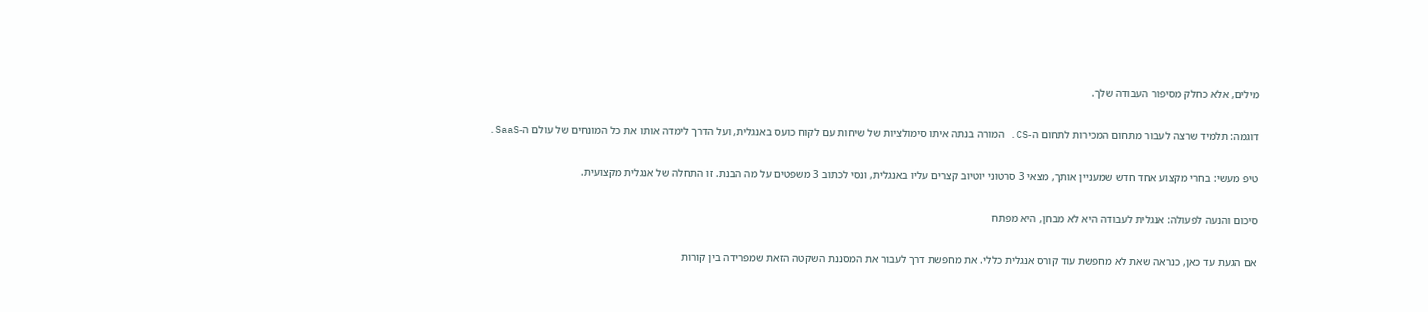מילים, אלא כחלק מסיפור העבודה שלך.

דוגמה: תלמיד שרצה לעבור מתחום המכירות לתחום ה-CS. המורה בנתה איתו סימולציות של שיחות עם לקוח כועס באנגלית, ועל הדרך לימדה אותו את כל המונחים של עולם ה-SaaS.

טיפ מעשי: בחרי מקצוע אחד חדש שמעניין אותך, מצאי 3 סרטוני יוטיוב קצרים עליו באנגלית, ונסי לכתוב 3 משפטים על מה הבנת. זו התחלה של אנגלית מקצועית.

סיכום והנעה לפעולה: אנגלית לעבודה היא לא מבחן, היא מפתח

אם הגעת עד כאן, כנראה שאת לא מחפשת עוד קורס אנגלית כללי. את מחפשת דרך לעבור את המסננת השקטה הזאת שמפרידה בין קורות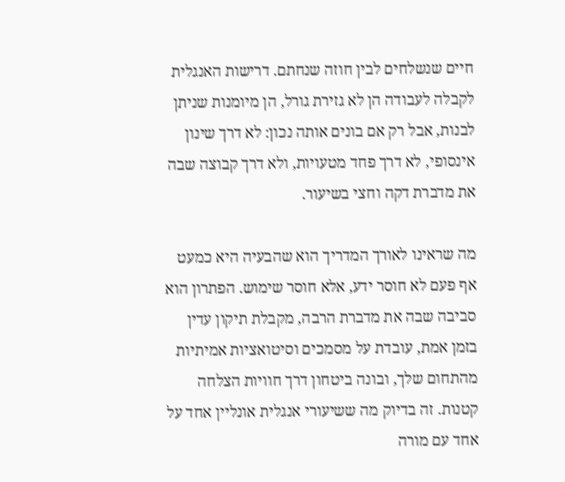חיים שנשלחים לבין חוזה שנחתם. דרישות האנגלית לקבלה לעבודה הן לא גזירת גורל, הן מיומנות שניתן לבנות, אבל רק אם בונים אותה נכון: לא דרך שינון אינסופי, לא דרך פחד מטעויות, ולא דרך קבוצה שבה את מדברת דקה וחצי בשיעור.

מה שראינו לאורך המדריך הוא שהבעיה היא כמעט אף פעם לא חוסר ידע, אלא חוסר שימוש. הפתרון הוא סביבה שבה את מדברת הרבה, מקבלת תיקון עדין בזמן אמת, עובדת על מסמכים וסיטואציות אמיתיות מהתחום שלך, ובונה ביטחון דרך חוויות הצלחה קטנות. זה בדיוק מה ששיעורי אנגלית אונליין אחד על אחד עם מורה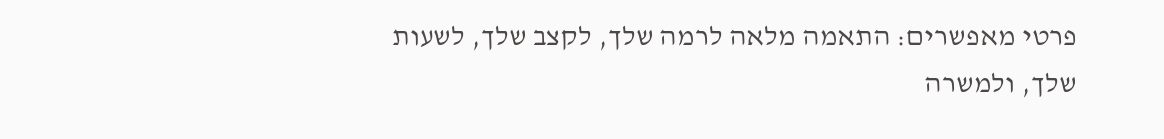פרטי מאפשרים: התאמה מלאה לרמה שלך, לקצב שלך, לשעות שלך, ולמשרה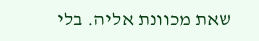שאת מכוונת אליה. בלי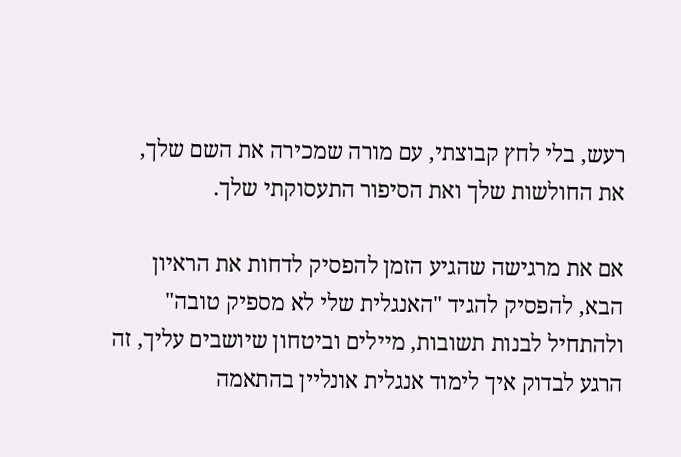רעש, בלי לחץ קבוצתי, עם מורה שמכירה את השם שלך, את החולשות שלך ואת הסיפור התעסוקתי שלך.

אם את מרגישה שהגיע הזמן להפסיק לדחות את הראיון הבא, להפסיק להגיד "האנגלית שלי לא מספיק טובה" ולהתחיל לבנות תשובות, מיילים וביטחון שיושבים עליך, זה הרגע לבדוק איך לימוד אנגלית אונליין בהתאמה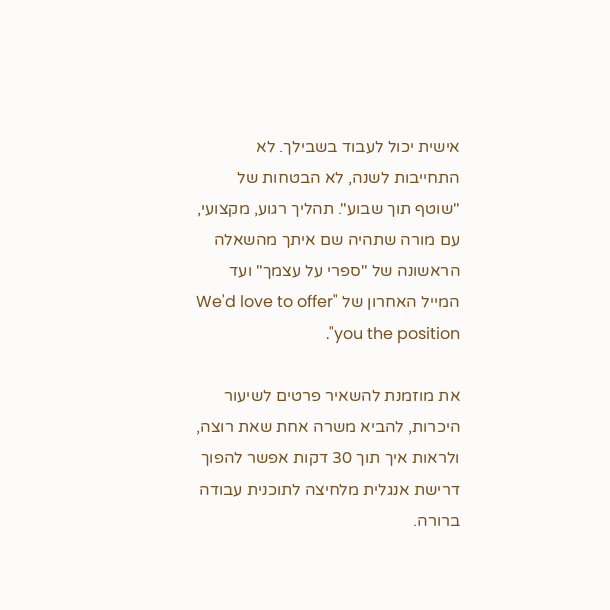אישית יכול לעבוד בשבילך. לא התחייבות לשנה, לא הבטחות של "שוטף תוך שבוע". תהליך רגוע, מקצועי, עם מורה שתהיה שם איתך מהשאלה הראשונה של "ספרי על עצמך" ועד המייל האחרון של "We'd love to offer you the position".

את מוזמנת להשאיר פרטים לשיעור היכרות, להביא משרה אחת שאת רוצה, ולראות איך תוך 30 דקות אפשר להפוך דרישת אנגלית מלחיצה לתוכנית עבודה ברורה.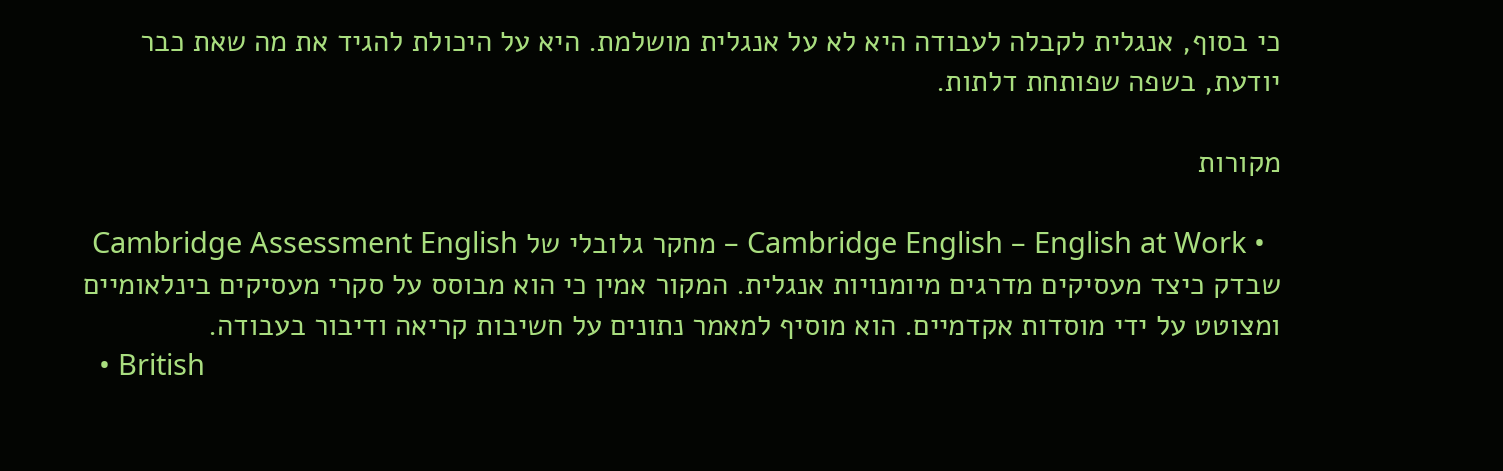כי בסוף, אנגלית לקבלה לעבודה היא לא על אנגלית מושלמת. היא על היכולת להגיד את מה שאת כבר יודעת, בשפה שפותחת דלתות.

מקורות

  • Cambridge English – English at Work – מחקר גלובלי של Cambridge Assessment English שבדק כיצד מעסיקים מדרגים מיומנויות אנגלית. המקור אמין כי הוא מבוסס על סקרי מעסיקים בינלאומיים ומצוטט על ידי מוסדות אקדמיים. הוא מוסיף למאמר נתונים על חשיבות קריאה ודיבור בעבודה.
  • British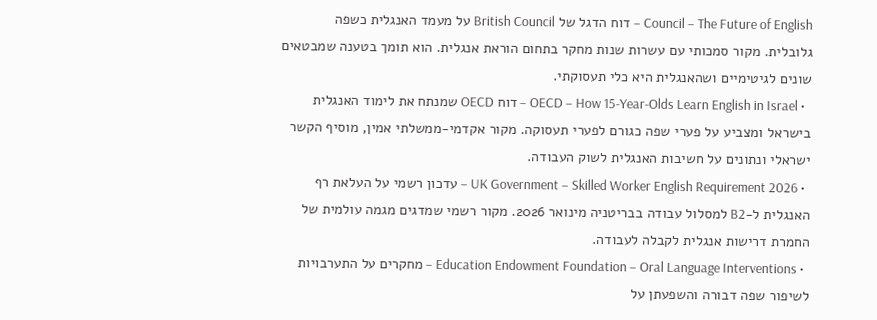Council – The Future of English – דוח הדגל של British Council על מעמד האנגלית כשפה גלובלית. מקור סמכותי עם עשרות שנות מחקר בתחום הוראת אנגלית. הוא תומך בטענה שמבטאים שונים לגיטימיים ושהאנגלית היא כלי תעסוקתי.
  • OECD – How 15-Year-Olds Learn English in Israel – דוח OECD שמנתח את לימוד האנגלית בישראל ומצביע על פערי שפה כגורם לפערי תעסוקה. מקור אקדמי-ממשלתי אמין, מוסיף הקשר ישראלי ונתונים על חשיבות האנגלית לשוק העבודה.
  • UK Government – Skilled Worker English Requirement 2026 – עדכון רשמי על העלאת רף האנגלית ל-B2 למסלול עבודה בבריטניה מינואר 2026. מקור רשמי שמדגים מגמה עולמית של החמרת דרישות אנגלית לקבלה לעבודה.
  • Education Endowment Foundation – Oral Language Interventions – מחקרים על התערבויות לשיפור שפה דבורה והשפעתן על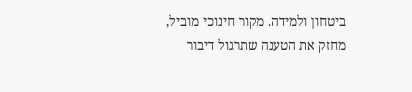ביטחון ולמידה. מקור חינוכי מוביל, מחזק את הטענה שתרגול דיבור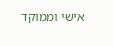אישי וממוקד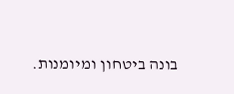בונה ביטחון ומיומנות.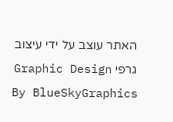האתר עוצב על ידי עיצוב גרפי Graphic Design By BlueSkyGraphics